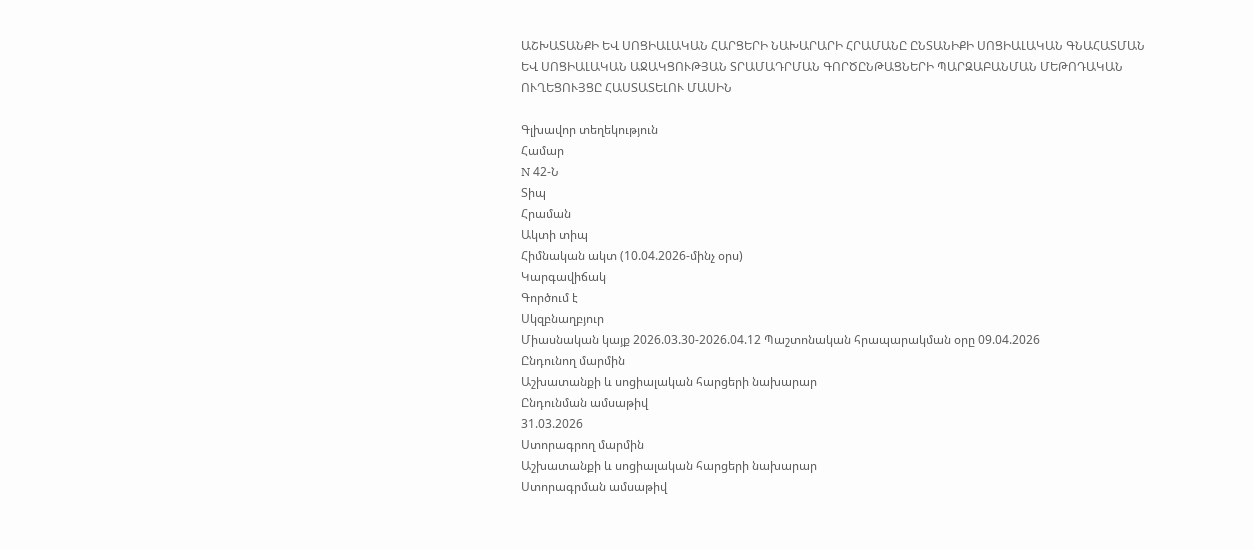ԱՇԽԱՏԱՆՔԻ ԵՎ ՍՈՑԻԱԼԱԿԱՆ ՀԱՐՑԵՐԻ ՆԱԽԱՐԱՐԻ ՀՐԱՄԱՆԸ ԸՆՏԱՆԻՔԻ ՍՈՑԻԱԼԱԿԱՆ ԳՆԱՀԱՏՄԱՆ ԵՎ ՍՈՑԻԱԼԱԿԱՆ ԱՋԱԿՑՈՒԹՅԱՆ ՏՐԱՄԱԴՐՄԱՆ ԳՈՐԾԸՆԹԱՑՆԵՐԻ ՊԱՐԶԱԲԱՆՄԱՆ ՄԵԹՈԴԱԿԱՆ ՈՒՂԵՑՈՒՅՑԸ ՀԱՍՏԱՏԵԼՈՒ ՄԱՍԻՆ

Գլխավոր տեղեկություն
Համար
N 42-Ն
Տիպ
Հրաման
Ակտի տիպ
Հիմնական ակտ (10.04.2026-մինչ օրս)
Կարգավիճակ
Գործում է
Սկզբնաղբյուր
Միասնական կայք 2026.03.30-2026.04.12 Պաշտոնական հրապարակման օրը 09.04.2026
Ընդունող մարմին
Աշխատանքի և սոցիալական հարցերի նախարար
Ընդունման ամսաթիվ
31.03.2026
Ստորագրող մարմին
Աշխատանքի և սոցիալական հարցերի նախարար
Ստորագրման ամսաթիվ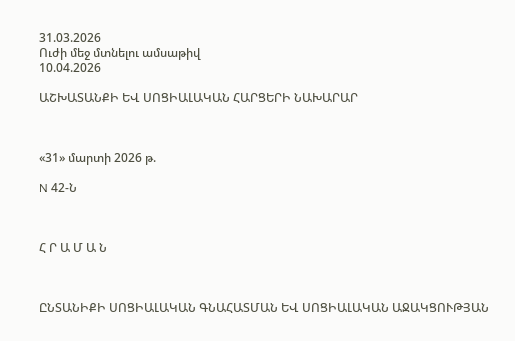31.03.2026
Ուժի մեջ մտնելու ամսաթիվ
10.04.2026

ԱՇԽԱՏԱՆՔԻ ԵՎ ՍՈՑԻԱԼԱԿԱՆ ՀԱՐՑԵՐԻ ՆԱԽԱՐԱՐ



«31» մարտի 2026 թ.

N 42-Ն



Հ Ր Ա Մ Ա Ն



ԸՆՏԱՆԻՔԻ ՍՈՑԻԱԼԱԿԱՆ ԳՆԱՀԱՏՄԱՆ ԵՎ ՍՈՑԻԱԼԱԿԱՆ ԱՋԱԿՑՈՒԹՅԱՆ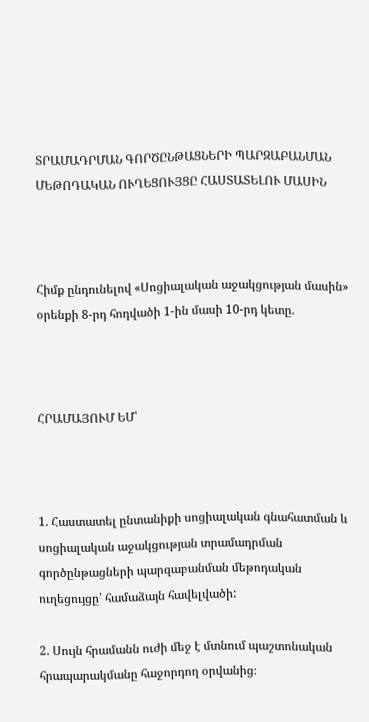ՏՐԱՄԱԴՐՄԱՆ ԳՈՐԾԸՆԹԱՑՆԵՐԻ ՊԱՐԶԱԲԱՆՄԱՆ ՄԵԹՈԴԱԿԱՆ ՈՒՂԵՑՈՒՅՑԸ ՀԱՍՏԱՏԵԼՈՒ ՄԱՍԻՆ



Հիմք ընդունելով «Սոցիալական աջակցության մասին» օրենքի 8-րդ հոդվածի 1-ին մասի 10-րդ կետը.



ՀՐԱՄԱՅՈՒՄ ԵՄ՝



1. Հաստատել ընտանիքի սոցիալական գնահատման և սոցիալական աջակցության տրամադրման գործընթացների պարզաբանման մեթոդական ուղեցույցը՝ համաձայն հավելվածի:

2. Սույն հրամանն ուժի մեջ է մտնում պաշտոնական հրապարակմանը հաջորդող օրվանից։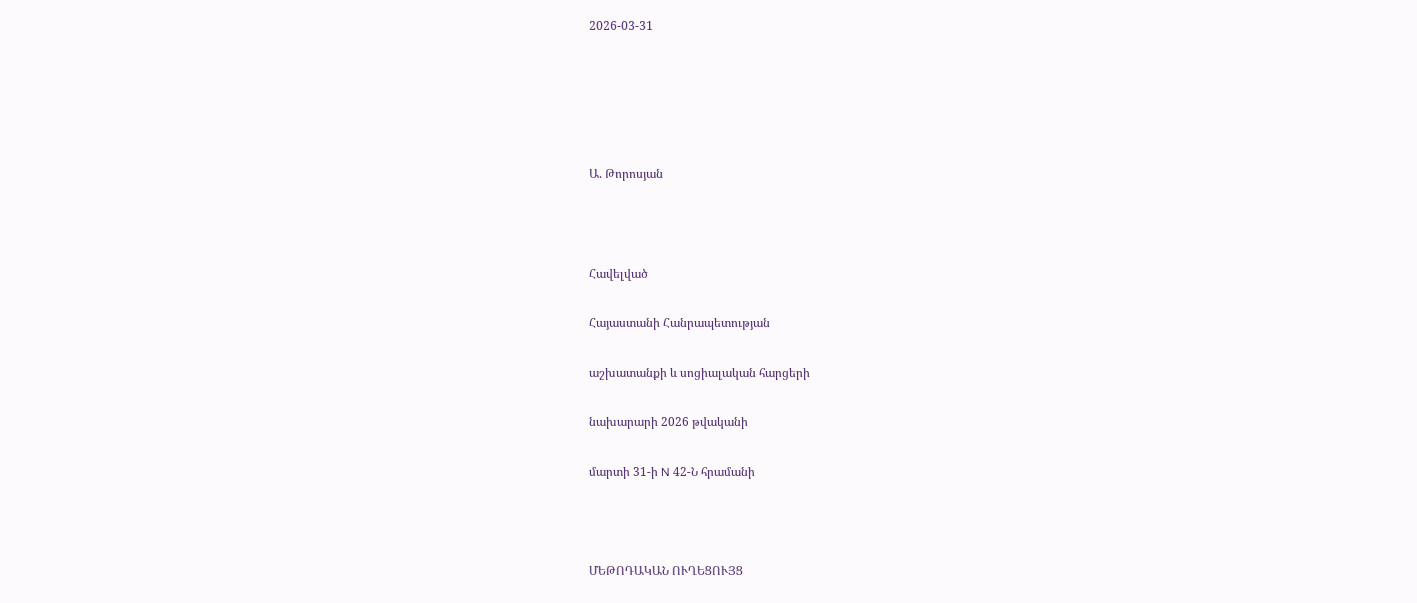2026-03-31





Ա. Թորոսյան



Հավելված

Հայաստանի Հանրապետության

աշխատանքի և սոցիալական հարցերի

նախարարի 2026 թվականի

մարտի 31-ի N 42-Ն հրամանի



ՄԵԹՈԴԱԿԱՆ ՈՒՂԵՑՈՒՅՑ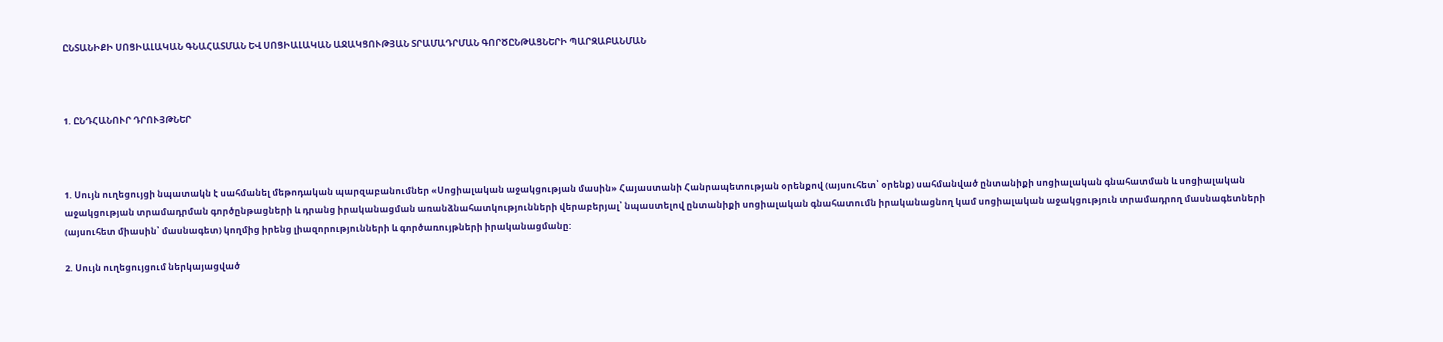ԸՆՏԱՆԻՔԻ ՍՈՑԻԱԼԱԿԱՆ ԳՆԱՀԱՏՄԱՆ ԵՎ ՍՈՑԻԱԼԱԿԱՆ ԱՋԱԿՑՈՒԹՅԱՆ ՏՐԱՄԱԴՐՄԱՆ ԳՈՐԾԸՆԹԱՑՆԵՐԻ ՊԱՐԶԱԲԱՆՄԱՆ



1. ԸՆԴՀԱՆՈՒՐ ԴՐՈՒՅԹՆԵՐ



1. Սույն ուղեցույցի նպատակն է սահմանել մեթոդական պարզաբանումներ «Սոցիալական աջակցության մասին» Հայաստանի Հանրապետության օրենքով (այսուհետ՝ օրենք) սահմանված ընտանիքի սոցիալական գնահատման և սոցիալական աջակցության տրամադրման գործընթացների և դրանց իրականացման առանձնահատկությունների վերաբերյալ՝ նպաստելով ընտանիքի սոցիալական գնահատումն իրականացնող կամ սոցիալական աջակցություն տրամադրող մասնագետների (այսուհետ միասին՝ մասնագետ) կողմից իրենց լիազորությունների և գործառույթների իրականացմանը:

2. Սույն ուղեցույցում ներկայացված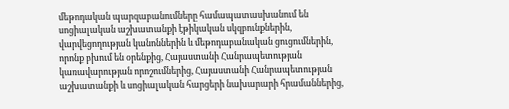մեթոդական պարզաբանումները համապատասխանում են սոցիալական աշխատանքի էթիկական սկզբունքներին, վարվեցողության կանոններին և մեթոդաբանական ցուցումներին, որոնք բխում են օրենքից, Հայաստանի Հանրապետության կառավարության որոշումներից, Հայաստանի Հանրապետության աշխատանքի և սոցիալական հարցերի նախարարի հրամաններից,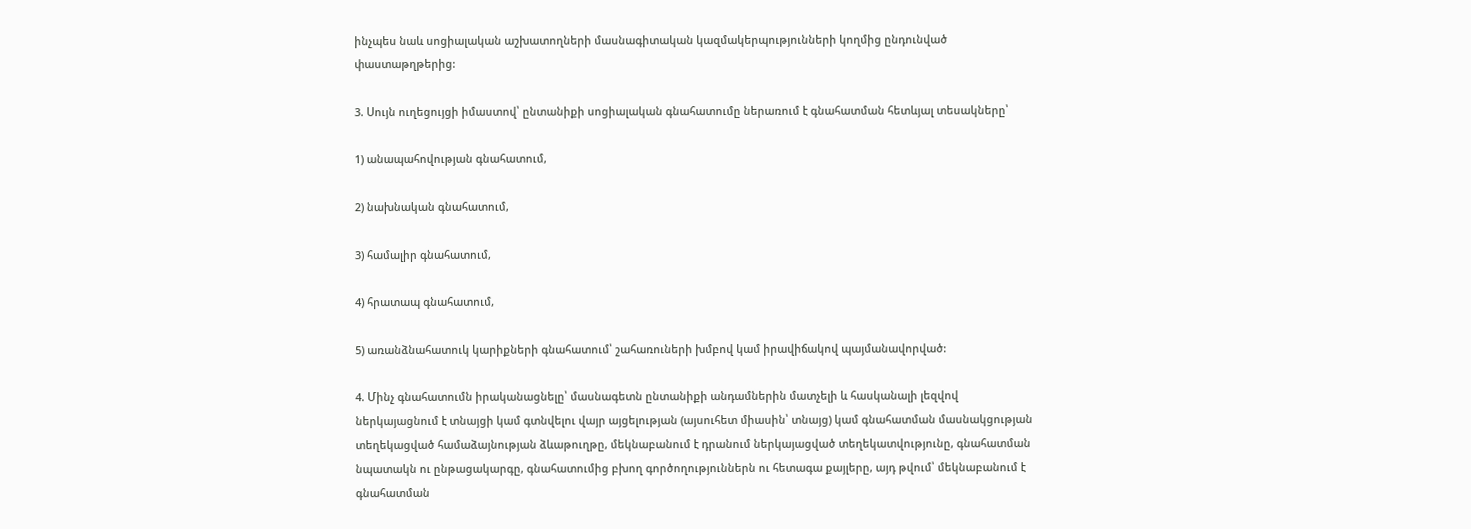ինչպես նաև սոցիալական աշխատողների մասնագիտական կազմակերպությունների կողմից ընդունված փաստաթղթերից:

3. Սույն ուղեցույցի իմաստով՝ ընտանիքի սոցիալական գնահատումը ներառում է գնահատման հետևյալ տեսակները՝

1) անապահովության գնահատում,

2) նախնական գնահատում,

3) համալիր գնահատում,

4) հրատապ գնահատում,

5) առանձնահատուկ կարիքների գնահատում՝ շահառուների խմբով կամ իրավիճակով պայմանավորված:

4. Մինչ գնահատումն իրականացնելը՝ մասնագետն ընտանիքի անդամներին մատչելի և հասկանալի լեզվով ներկայացնում է տնայցի կամ գտնվելու վայր այցելության (այսուհետ միասին՝ տնայց) կամ գնահատման մասնակցության տեղեկացված համաձայնության ձևաթուղթը, մեկնաբանում է դրանում ներկայացված տեղեկատվությունը, գնահատման նպատակն ու ընթացակարգը, գնահատումից բխող գործողություններն ու հետագա քայլերը, այդ թվում՝ մեկնաբանում է գնահատման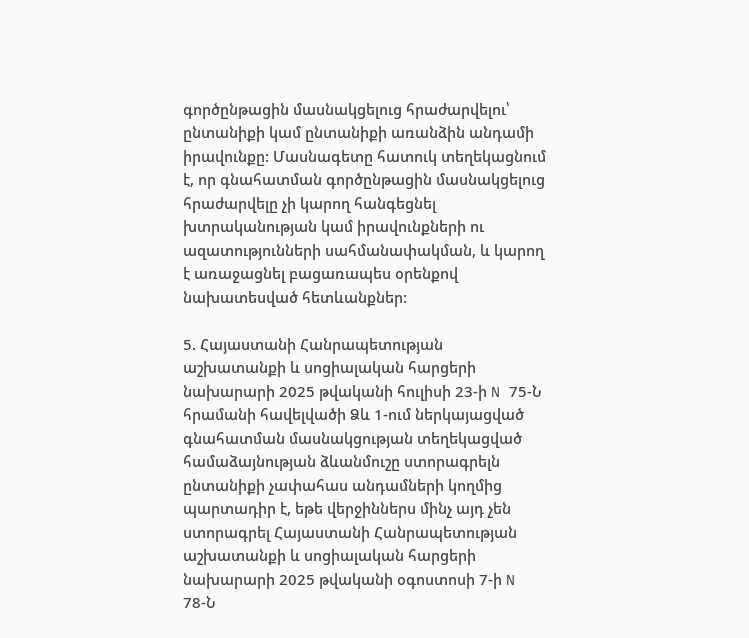գործընթացին մասնակցելուց հրաժարվելու՝ ընտանիքի կամ ընտանիքի առանձին անդամի իրավունքը: Մասնագետը հատուկ տեղեկացնում է, որ գնահատման գործընթացին մասնակցելուց հրաժարվելը չի կարող հանգեցնել խտրականության կամ իրավունքների ու ազատությունների սահմանափակման, և կարող է առաջացնել բացառապես օրենքով նախատեսված հետևանքներ:

5. Հայաստանի Հանրապետության աշխատանքի և սոցիալական հարցերի նախարարի 2025 թվականի հուլիսի 23-ի N 75-Ն հրամանի հավելվածի Ձև 1-ում ներկայացված գնահատման մասնակցության տեղեկացված համաձայնության ձևանմուշը ստորագրելն ընտանիքի չափահաս անդամների կողմից պարտադիր է, եթե վերջիններս մինչ այդ չեն ստորագրել Հայաստանի Հանրապետության աշխատանքի և սոցիալական հարցերի նախարարի 2025 թվականի օգոստոսի 7-ի N 78-Ն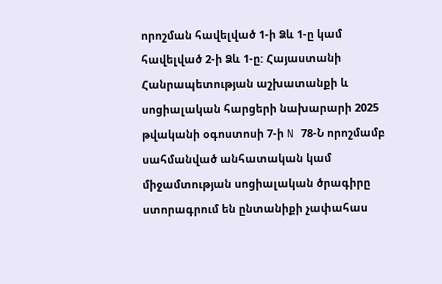որոշման հավելված 1-ի Ձև 1-ը կամ հավելված 2-ի Ձև 1-ը: Հայաստանի Հանրապետության աշխատանքի և սոցիալական հարցերի նախարարի 2025 թվականի օգոստոսի 7-ի N 78-Ն որոշմամբ սահմանված անհատական կամ միջամտության սոցիալական ծրագիրը ստորագրում են ընտանիքի չափահաս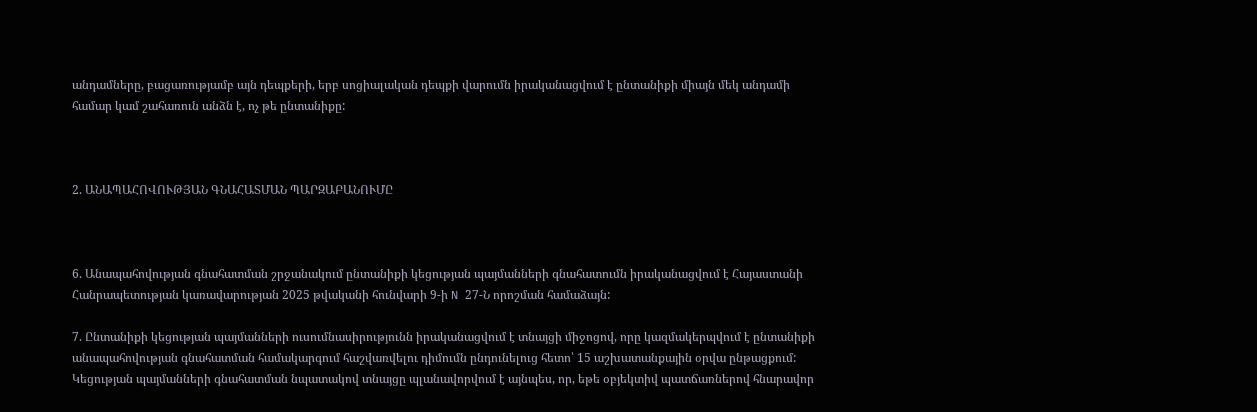անդամները, բացառությամբ այն դեպքերի, երբ սոցիալական դեպքի վարումն իրականացվում է ընտանիքի միայն մեկ անդամի համար կամ շահառուն անձն է, ոչ թե ընտանիքը:



2. ԱՆԱՊԱՀՈՎՈՒԹՅԱՆ ԳՆԱՀԱՏՄԱՆ ՊԱՐԶԱԲԱՆՈՒՄԸ



6. Անապահովության գնահատման շրջանակում ընտանիքի կեցության պայմանների գնահատումն իրականացվում է Հայաստանի Հանրապետության կառավարության 2025 թվականի հունվարի 9-ի N 27-Ն որոշման համաձայն:

7. Ընտանիքի կեցության պայմանների ուսումնասիրությունն իրականացվում է տնայցի միջոցով, որը կազմակերպվում է ընտանիքի անապահովության գնահատման համակարգում հաշվառվելու դիմումն ընդունելուց հետո՝ 15 աշխատանքային օրվա ընթացքում: Կեցության պայմանների գնահատման նպատակով տնայցը պլանավորվում է այնպես, որ, եթե օբյեկտիվ պատճառներով հնարավոր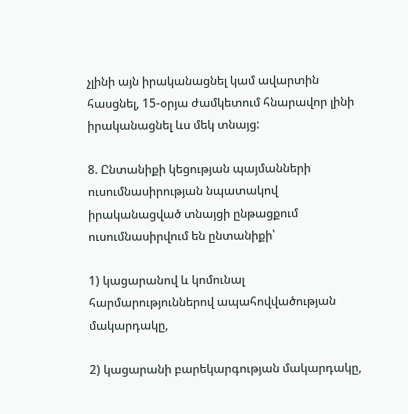չլինի այն իրականացնել կամ ավարտին հասցնել, 15-օրյա ժամկետում հնարավոր լինի իրականացնել ևս մեկ տնայց:

8. Ընտանիքի կեցության պայմանների ուսումնասիրության նպատակով իրականացված տնայցի ընթացքում ուսումնասիրվում են ընտանիքի՝

1) կացարանով և կոմունալ հարմարություններով ապահովվածության մակարդակը,

2) կացարանի բարեկարգության մակարդակը,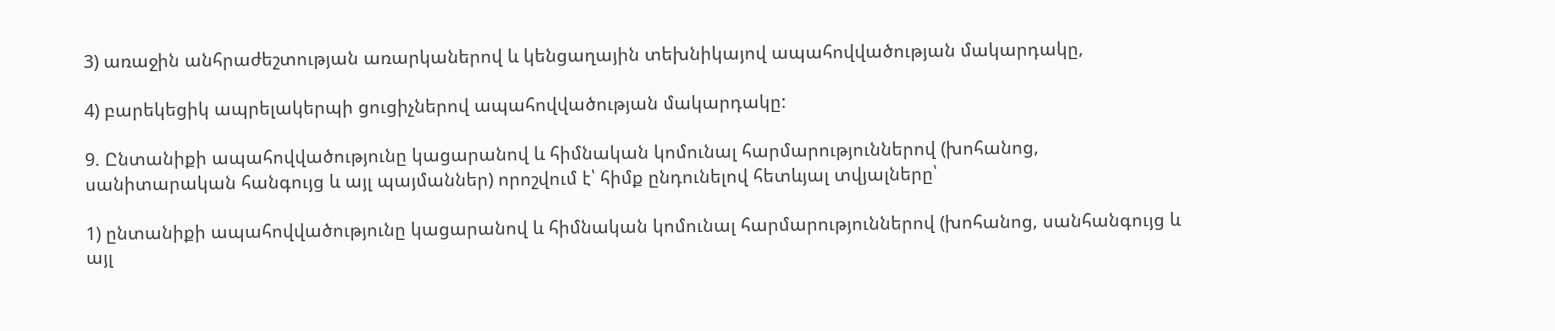3) առաջին անհրաժեշտության առարկաներով և կենցաղային տեխնիկայով ապահովվածության մակարդակը,

4) բարեկեցիկ ապրելակերպի ցուցիչներով ապահովվածության մակարդակը:

9. Ընտանիքի ապահովվածությունը կացարանով և հիմնական կոմունալ հարմարություններով (խոհանոց, սանիտարական հանգույց և այլ պայմաններ) որոշվում է՝ հիմք ընդունելով հետևյալ տվյալները՝

1) ընտանիքի ապահովվածությունը կացարանով և հիմնական կոմունալ հարմարություններով (խոհանոց, սանհանգույց և այլ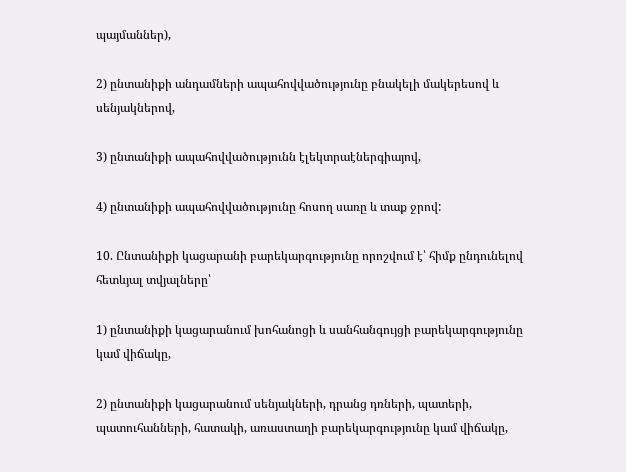պայմաններ),

2) ընտանիքի անդամների ապահովվածությունը բնակելի մակերեսով և սենյակներով,

3) ընտանիքի ապահովվածությունն էլեկտրաէներգիայով,

4) ընտանիքի ապահովվածությունը հոսող սառը և տաք ջրով:

10. Ընտանիքի կացարանի բարեկարգությունը որոշվում է՝ հիմք ընդունելով հետևյալ տվյալները՝

1) ընտանիքի կացարանում խոհանոցի և սանհանգույցի բարեկարգությունը կամ վիճակը,

2) ընտանիքի կացարանում սենյակների, դրանց դռների, պատերի, պատուհանների, հատակի, առաստաղի բարեկարգությունը կամ վիճակը,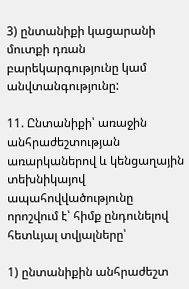3) ընտանիքի կացարանի մուտքի դռան բարեկարգությունը կամ անվտանգությունը:

11. Ընտանիքի՝ առաջին անհրաժեշտության առարկաներով և կենցաղային տեխնիկայով ապահովվածությունը որոշվում է՝ հիմք ընդունելով հետևյալ տվյալները՝

1) ընտանիքին անհրաժեշտ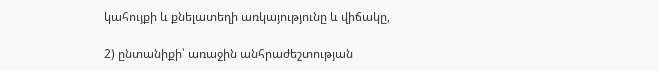կահույքի և քնելատեղի առկայությունը և վիճակը,

2) ընտանիքի՝ առաջին անհրաժեշտության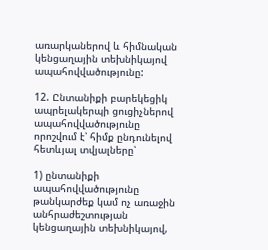առարկաներով և հիմնական կենցաղային տեխնիկայով ապահովվածությունը:

12. Ընտանիքի բարեկեցիկ ապրելակերպի ցուցիչներով ապահովվածությունը որոշվում է՝ հիմք ընդունելով հետևյալ տվյալները՝

1) ընտանիքի ապահովվածությունը թանկարժեք կամ ոչ առաջին անհրաժեշտության կենցաղային տեխնիկայով,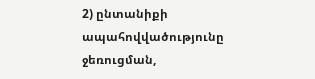2) ընտանիքի ապահովվածությունը ջեռուցման,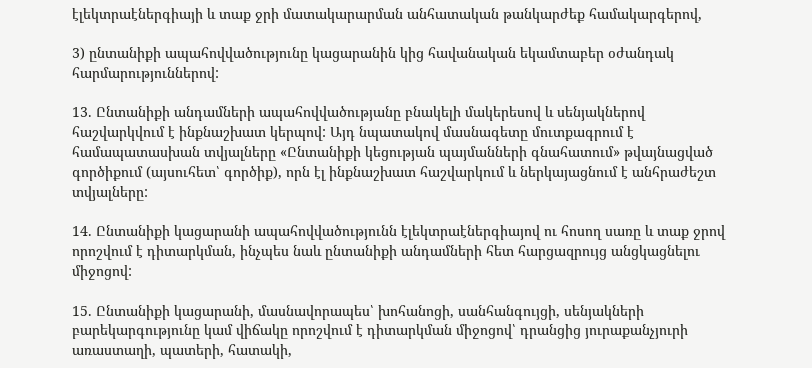էլեկտրաէներգիայի և տաք ջրի մատակարարման անհատական թանկարժեք համակարգերով,

3) ընտանիքի ապահովվածությունը կացարանին կից հավանական եկամտաբեր օժանդակ հարմարություններով:

13. Ընտանիքի անդամների ապահովվածությանը բնակելի մակերեսով և սենյակներով հաշվարկվում է ինքնաշխատ կերպով: Այդ նպատակով մասնագետը մուտքագրում է համապատասխան տվյալները «Ընտանիքի կեցության պայմանների գնահատում» թվայնացված գործիքում (այսուհետ՝ գործիք), որն էլ ինքնաշխատ հաշվարկում և ներկայացնում է անհրաժեշտ տվյալները:

14. Ընտանիքի կացարանի ապահովվածությունն էլեկտրաէներգիայով ու հոսող սառը և տաք ջրով որոշվում է դիտարկման, ինչպես նաև ընտանիքի անդամների հետ հարցազրույց անցկացնելու միջոցով:

15. Ընտանիքի կացարանի, մասնավորապես՝ խոհանոցի, սանհանգույցի, սենյակների բարեկարգությունը կամ վիճակը որոշվում է դիտարկման միջոցով՝ դրանցից յուրաքանչյուրի առաստաղի, պատերի, հատակի,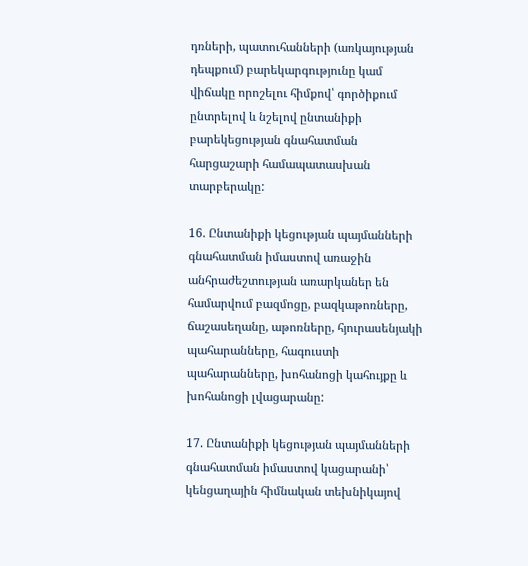դռների, պատուհանների (առկայության դեպքում) բարեկարգությունը կամ վիճակը որոշելու հիմքով՝ գործիքում ընտրելով և նշելով ընտանիքի բարեկեցության գնահատման հարցաշարի համապատասխան տարբերակը:

16. Ընտանիքի կեցության պայմանների գնահատման իմաստով առաջին անհրաժեշտության առարկաներ են համարվում բազմոցը, բազկաթոռները, ճաշասեղանը, աթոռները, հյուրասենյակի պահարանները, հագուստի պահարանները, խոհանոցի կահույքը և խոհանոցի լվացարանը:

17. Ընտանիքի կեցության պայմանների գնահատման իմաստով կացարանի՝ կենցաղային հիմնական տեխնիկայով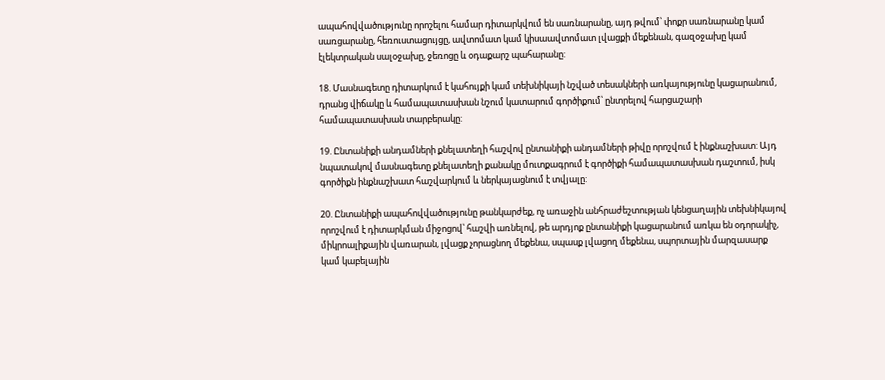ապահովվածությունը որոշելու համար դիտարկվում են սառնարանը, այդ թվում՝ փոքր սառնարանը կամ սառցարանը, հեռուստացույցը, ավտոմատ կամ կիսաավտոմատ լվացքի մեքենան, գազօջախը կամ էլեկտրական սալօջախը, ջեռոցը և օդաքարշ պահարանը:

18. Մասնագետը դիտարկում է կահույքի կամ տեխնիկայի նշված տեսակների առկայությունը կացարանում, դրանց վիճակը և համապատասխան նշում կատարում գործիքում՝ ընտրելով հարցաշարի համապատասխան տարբերակը:

19. Ընտանիքի անդամների քնելատեղի հաշվով ընտանիքի անդամների թիվը որոշվում է ինքնաշխատ: Այդ նպատակով մասնագետը քնելատեղի քանակը մուտքագրում է գործիքի համապատասխան դաշտում, իսկ գործիքն ինքնաշխատ հաշվարկում և ներկայացնում է տվյալը:

20. Ընտանիքի ապահովվածությունը թանկարժեք, ոչ առաջին անհրաժեշտության կենցաղային տեխնիկայով որոշվում է դիտարկման միջոցով՝ հաշվի առնելով, թե արդյոք ընտանիքի կացարանում առկա են օդորակիչ, միկրոալիքային վառարան, լվացք չորացնող մեքենա, սպասք լվացող մեքենա, սպորտային մարզասարք կամ կաբելային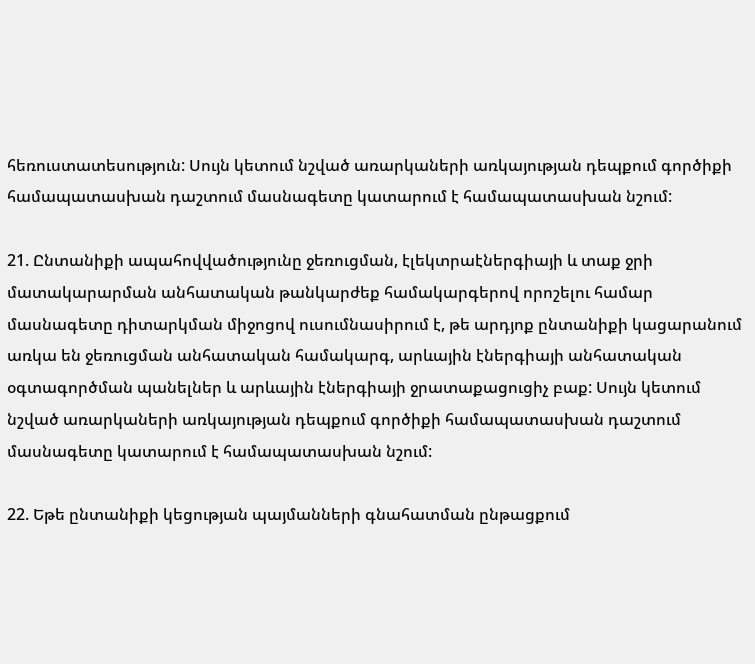հեռուստատեսություն: Սույն կետում նշված առարկաների առկայության դեպքում գործիքի համապատասխան դաշտում մասնագետը կատարում է համապատասխան նշում:

21. Ընտանիքի ապահովվածությունը ջեռուցման, էլեկտրաէներգիայի և տաք ջրի մատակարարման անհատական թանկարժեք համակարգերով որոշելու համար մասնագետը դիտարկման միջոցով ուսումնասիրում է, թե արդյոք ընտանիքի կացարանում առկա են ջեռուցման անհատական համակարգ, արևային էներգիայի անհատական օգտագործման պանելներ և արևային էներգիայի ջրատաքացուցիչ բաք: Սույն կետում նշված առարկաների առկայության դեպքում գործիքի համապատասխան դաշտում մասնագետը կատարում է համապատասխան նշում:

22. Եթե ընտանիքի կեցության պայմանների գնահատման ընթացքում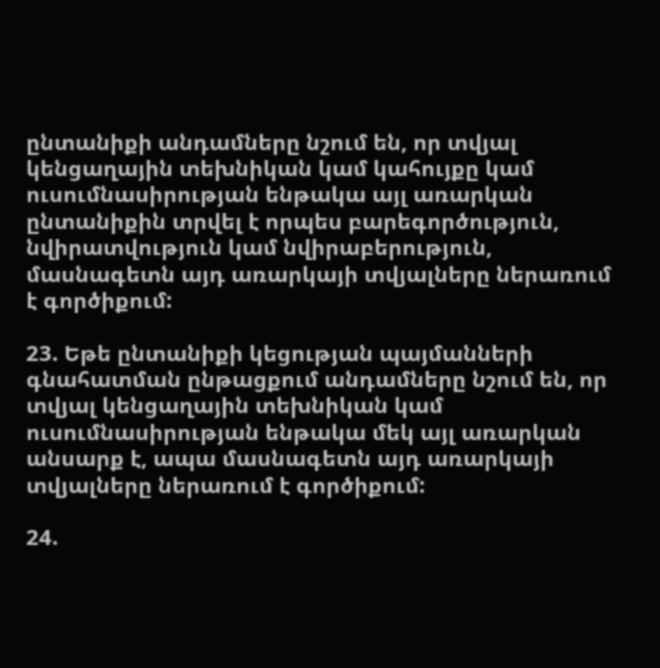ընտանիքի անդամները նշում են, որ տվյալ կենցաղային տեխնիկան կամ կահույքը կամ ուսումնասիրության ենթակա այլ առարկան ընտանիքին տրվել է որպես բարեգործություն, նվիրատվություն կամ նվիրաբերություն, մասնագետն այդ առարկայի տվյալները ներառում է գործիքում:

23. Եթե ընտանիքի կեցության պայմանների գնահատման ընթացքում անդամները նշում են, որ տվյալ կենցաղային տեխնիկան կամ ուսումնասիրության ենթակա մեկ այլ առարկան անսարք է, ապա մասնագետն այդ առարկայի տվյալները ներառում է գործիքում:

24.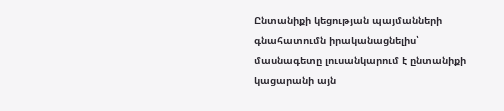Ընտանիքի կեցության պայմանների գնահատումն իրականացնելիս՝ մասնագետը լուսանկարում է ընտանիքի կացարանի այն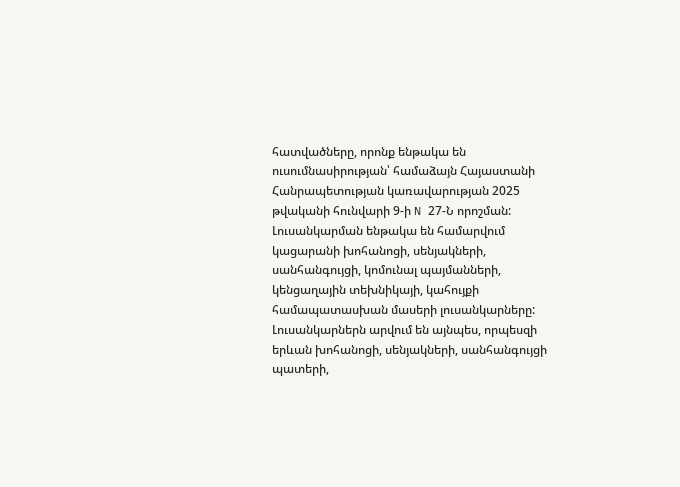հատվածները, որոնք ենթակա են ուսումնասիրության՝ համաձայն Հայաստանի Հանրապետության կառավարության 2025 թվականի հունվարի 9-ի N 27-Ն որոշման: Լուսանկարման ենթակա են համարվում կացարանի խոհանոցի, սենյակների, սանհանգույցի, կոմունալ պայմանների, կենցաղային տեխնիկայի, կահույքի համապատասխան մասերի լուսանկարները: Լուսանկարներն արվում են այնպես, որպեսզի երևան խոհանոցի, սենյակների, սանհանգույցի պատերի,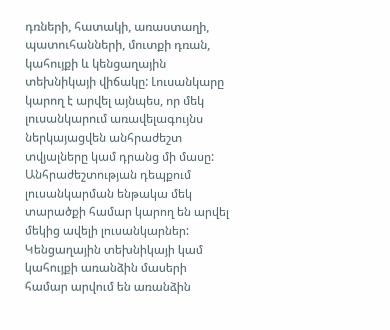դռների, հատակի, առաստաղի, պատուհանների, մուտքի դռան, կահույքի և կենցաղային տեխնիկայի վիճակը: Լուսանկարը կարող է արվել այնպես, որ մեկ լուսանկարում առավելագույնս ներկայացվեն անհրաժեշտ տվյալները կամ դրանց մի մասը: Անհրաժեշտության դեպքում լուսանկարման ենթակա մեկ տարածքի համար կարող են արվել մեկից ավելի լուսանկարներ: Կենցաղային տեխնիկայի կամ կահույքի առանձին մասերի համար արվում են առանձին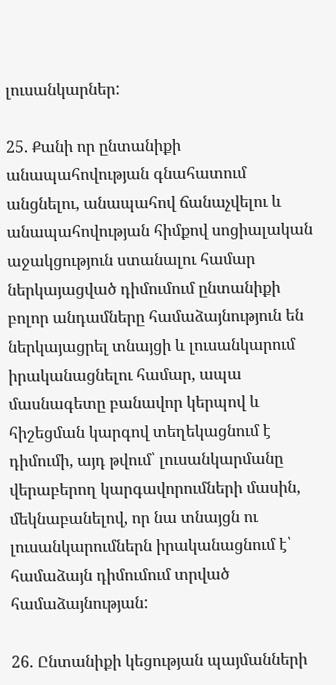լուսանկարներ:

25. Քանի որ ընտանիքի անապահովության գնահատում անցնելու, անապահով ճանաչվելու և անապահովության հիմքով սոցիալական աջակցություն ստանալու համար ներկայացված դիմումում ընտանիքի բոլոր անդամները համաձայնություն են ներկայացրել տնայցի և լուսանկարում իրականացնելու համար, ապա մասնագետը բանավոր կերպով և հիշեցման կարգով տեղեկացնում է դիմումի, այդ թվում՝ լուսանկարմանը վերաբերող կարգավորումների մասին, մեկնաբանելով, որ նա տնայցն ու լուսանկարումներն իրականացնում է՝ համաձայն դիմումում տրված համաձայնության:

26. Ընտանիքի կեցության պայմանների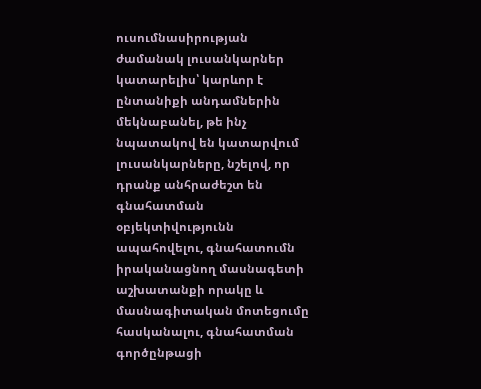ուսումնասիրության ժամանակ լուսանկարներ կատարելիս՝ կարևոր է ընտանիքի անդամներին մեկնաբանել, թե ինչ նպատակով են կատարվում լուսանկարները, նշելով, որ դրանք անհրաժեշտ են գնահատման օբյեկտիվությունն ապահովելու, գնահատումն իրականացնող մասնագետի աշխատանքի որակը և մասնագիտական մոտեցումը հասկանալու, գնահատման գործընթացի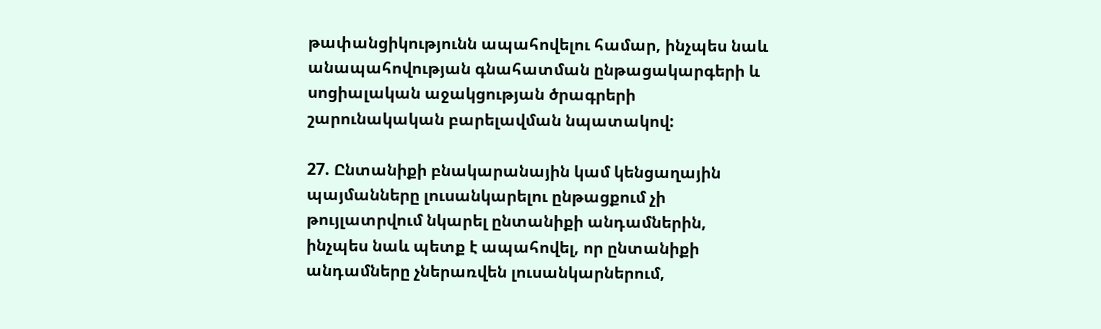թափանցիկությունն ապահովելու համար, ինչպես նաև անապահովության գնահատման ընթացակարգերի և սոցիալական աջակցության ծրագրերի շարունակական բարելավման նպատակով:

27. Ընտանիքի բնակարանային կամ կենցաղային պայմանները լուսանկարելու ընթացքում չի թույլատրվում նկարել ընտանիքի անդամներին, ինչպես նաև պետք է ապահովել, որ ընտանիքի անդամները չներառվեն լուսանկարներում,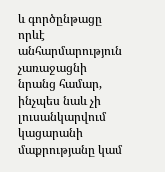և գործընթացը որևէ անհարմարություն չառաջացնի նրանց համար, ինչպես նաև չի լուսանկարվում կացարանի մաքրությանը կամ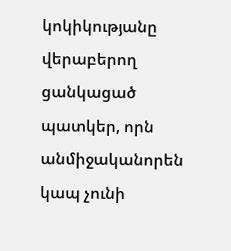կոկիկությանը վերաբերող ցանկացած պատկեր, որն անմիջականորեն կապ չունի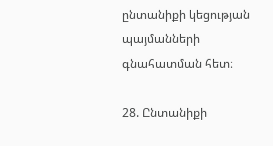ընտանիքի կեցության պայմանների գնահատման հետ։

28. Ընտանիքի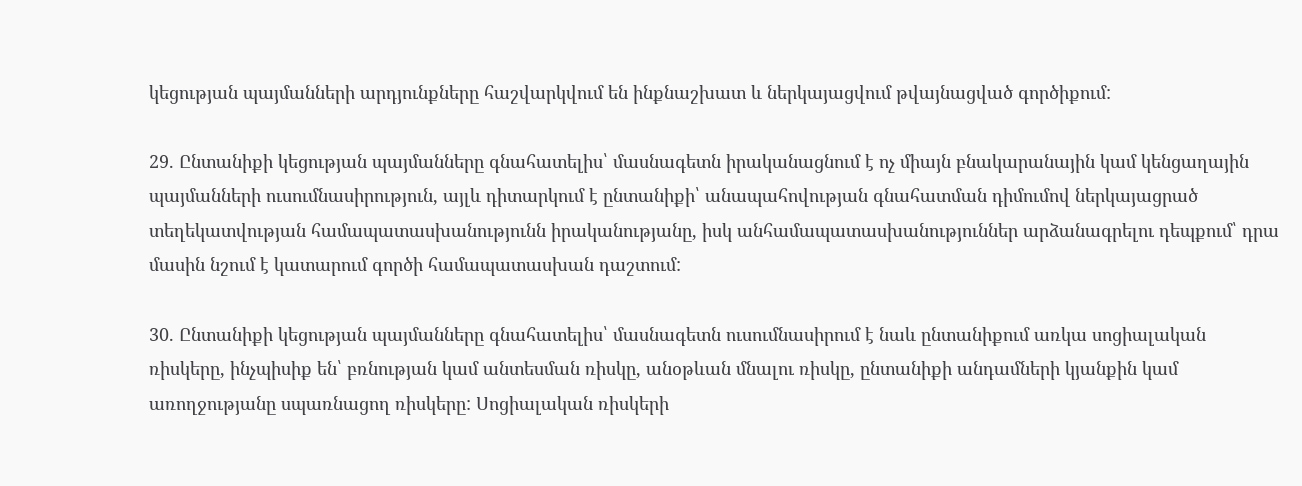կեցության պայմանների արդյունքները հաշվարկվում են ինքնաշխատ և ներկայացվում թվայնացված գործիքում:

29. Ընտանիքի կեցության պայմանները գնահատելիս՝ մասնագետն իրականացնում է ոչ միայն բնակարանային կամ կենցաղային պայմանների ուսումնասիրություն, այլև դիտարկում է ընտանիքի՝ անապահովության գնահատման դիմումով ներկայացրած տեղեկատվության համապատասխանությունն իրականությանը, իսկ անհամապատասխանություններ արձանագրելու դեպքում՝ դրա մասին նշում է կատարում գործի համապատասխան դաշտում:

30. Ընտանիքի կեցության պայմանները գնահատելիս՝ մասնագետն ուսումնասիրում է նաև ընտանիքում առկա սոցիալական ռիսկերը, ինչպիսիք են՝ բռնության կամ անտեսման ռիսկը, անօթևան մնալու ռիսկը, ընտանիքի անդամների կյանքին կամ առողջությանը սպառնացող ռիսկերը: Սոցիալական ռիսկերի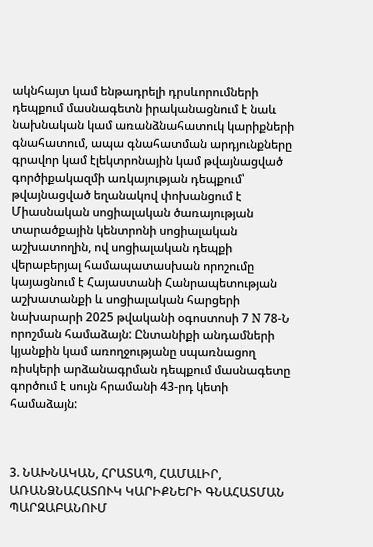ակնհայտ կամ ենթադրելի դրսևորումների դեպքում մասնագետն իրականացնում է նաև նախնական կամ առանձնահատուկ կարիքների գնահատում, ապա գնահատման արդյունքները գրավոր կամ էլեկտրոնային կամ թվայնացված գործիքակազմի առկայության դեպքում՝ թվայնացված եղանակով փոխանցում է Միասնական սոցիալական ծառայության տարածքային կենտրոնի սոցիալական աշխատողին, ով սոցիալական դեպքի վերաբերյալ համապատասխան որոշումը կայացնում է Հայաստանի Հանրապետության աշխատանքի և սոցիալական հարցերի նախարարի 2025 թվականի օգոստոսի 7 N 78-Ն որոշման համաձայն: Ընտանիքի անդամների կյանքին կամ առողջությանը սպառնացող ռիսկերի արձանագրման դեպքում մասնագետը գործում է սույն հրամանի 43-րդ կետի համաձայն:



3. ՆԱԽՆԱԿԱՆ, ՀՐԱՏԱՊ, ՀԱՄԱԼԻՐ, ԱՌԱՆՁՆԱՀԱՏՈՒԿ ԿԱՐԻՔՆԵՐԻ ԳՆԱՀԱՏՄԱՆ ՊԱՐԶԱԲԱՆՈՒՄ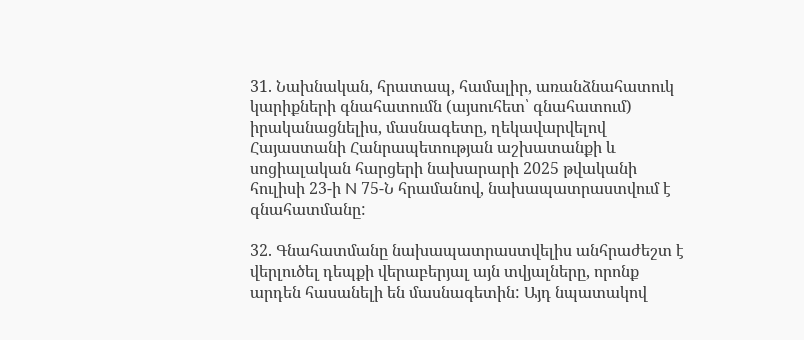31. Նախնական, հրատապ, համալիր, առանձնահատուկ կարիքների գնահատումն (այսուհետ՝ գնահատում) իրականացնելիս, մասնագետը, ղեկավարվելով Հայաստանի Հանրապետության աշխատանքի և սոցիալական հարցերի նախարարի 2025 թվականի հուլիսի 23-ի N 75-Ն հրամանով, նախապատրաստվում է գնահատմանը:

32. Գնահատմանը նախապատրաստվելիս անհրաժեշտ է վերլուծել դեպքի վերաբերյալ այն տվյալները, որոնք արդեն հասանելի են մասնագետին: Այդ նպատակով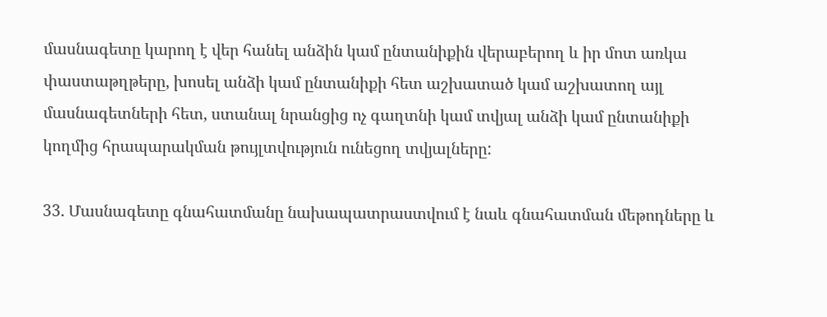մասնագետը կարող է վեր հանել անձին կամ ընտանիքին վերաբերող և իր մոտ առկա փաստաթղթերը, խոսել անձի կամ ընտանիքի հետ աշխատած կամ աշխատող այլ մասնագետների հետ, ստանալ նրանցից ոչ գաղտնի կամ տվյալ անձի կամ ընտանիքի կողմից հրապարակման թույլտվություն ունեցող տվյալները:

33. Մասնագետը գնահատմանը նախապատրաստվում է նաև գնահատման մեթոդները և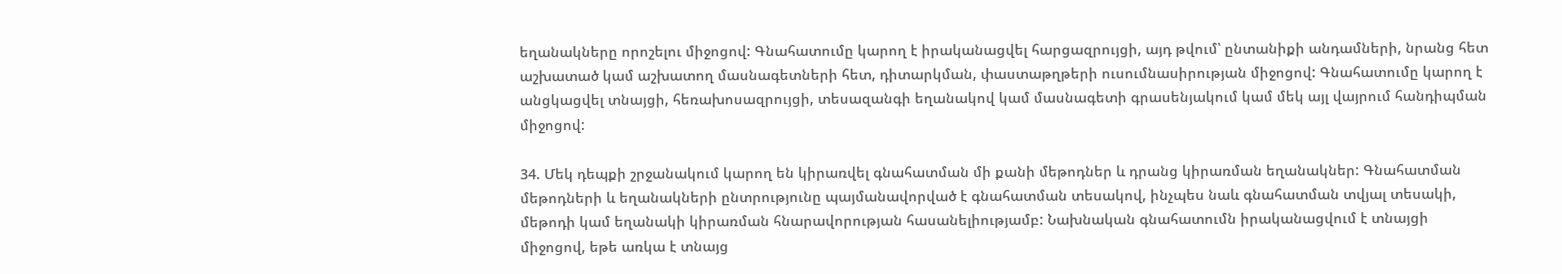եղանակները որոշելու միջոցով: Գնահատումը կարող է իրականացվել հարցազրույցի, այդ թվում՝ ընտանիքի անդամների, նրանց հետ աշխատած կամ աշխատող մասնագետների հետ, դիտարկման, փաստաթղթերի ուսումնասիրության միջոցով: Գնահատումը կարող է անցկացվել տնայցի, հեռախոսազրույցի, տեսազանգի եղանակով կամ մասնագետի գրասենյակում կամ մեկ այլ վայրում հանդիպման միջոցով:

34. Մեկ դեպքի շրջանակում կարող են կիրառվել գնահատման մի քանի մեթոդներ և դրանց կիրառման եղանակներ: Գնահատման մեթոդների և եղանակների ընտրությունը պայմանավորված է գնահատման տեսակով, ինչպես նաև գնահատման տվյալ տեսակի, մեթոդի կամ եղանակի կիրառման հնարավորության հասանելիությամբ: Նախնական գնահատումն իրականացվում է տնայցի միջոցով, եթե առկա է տնայց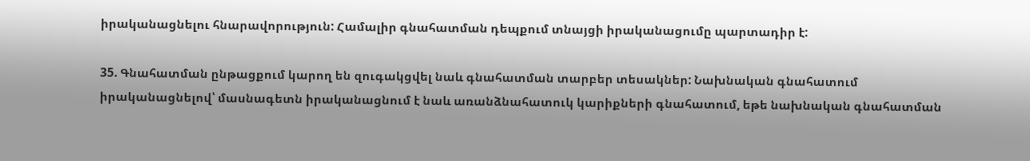իրականացնելու հնարավորություն: Համալիր գնահատման դեպքում տնայցի իրականացումը պարտադիր է:

35. Գնահատման ընթացքում կարող են զուգակցվել նաև գնահատման տարբեր տեսակներ: Նախնական գնահատում իրականացնելով՝ մասնագետն իրականացնում է նաև առանձնահատուկ կարիքների գնահատում, եթե նախնական գնահատման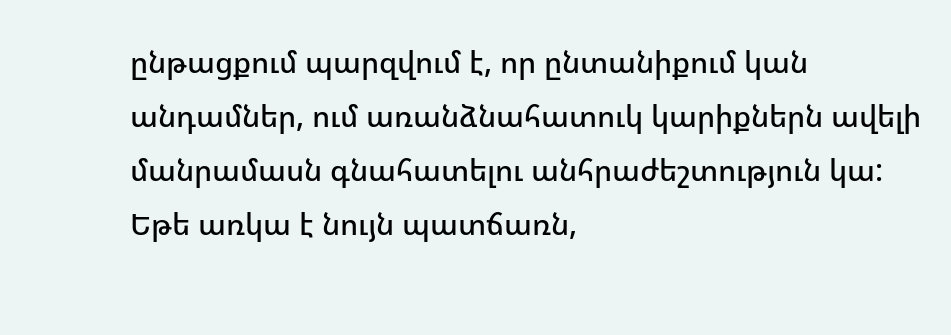ընթացքում պարզվում է, որ ընտանիքում կան անդամներ, ում առանձնահատուկ կարիքներն ավելի մանրամասն գնահատելու անհրաժեշտություն կա: Եթե առկա է նույն պատճառն,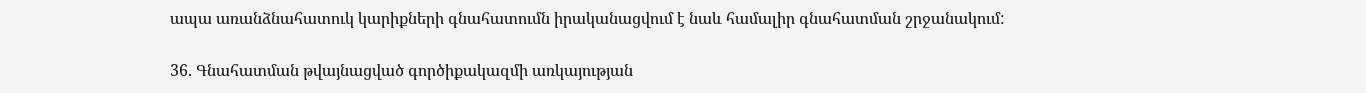ապա առանձնահատուկ կարիքների գնահատումն իրականացվում է նաև համալիր գնահատման շրջանակում:

36. Գնահատման թվայնացված գործիքակազմի առկայության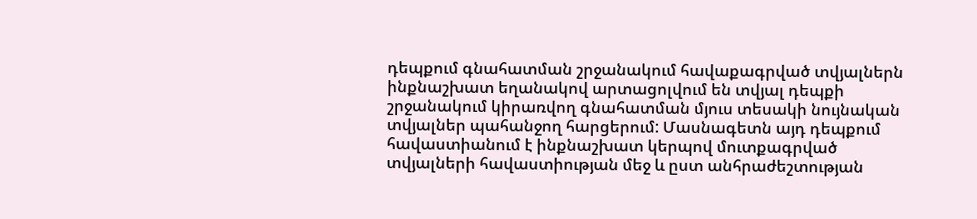դեպքում գնահատման շրջանակում հավաքագրված տվյալներն ինքնաշխատ եղանակով արտացոլվում են տվյալ դեպքի շրջանակում կիրառվող գնահատման մյուս տեսակի նույնական տվյալներ պահանջող հարցերում: Մասնագետն այդ դեպքում հավաստիանում է ինքնաշխատ կերպով մուտքագրված տվյալների հավաստիության մեջ և ըստ անհրաժեշտության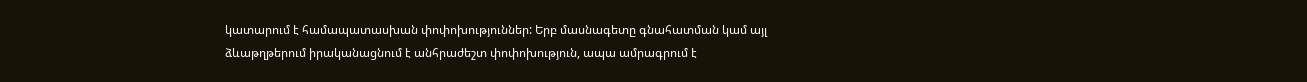կատարում է համապատասխան փոփոխություններ: Երբ մասնագետը գնահատման կամ այլ ձևաթղթերում իրականացնում է անհրաժեշտ փոփոխություն, ապա ամրագրում է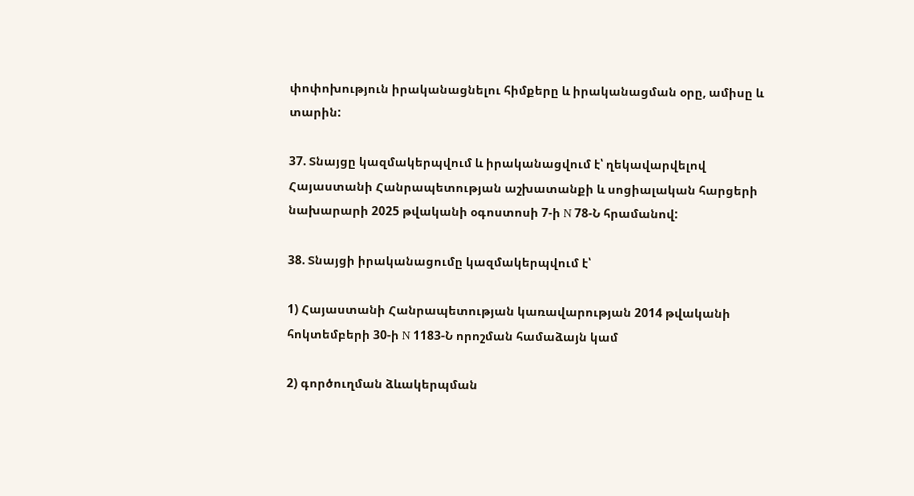փոփոխություն իրականացնելու հիմքերը և իրականացման օրը, ամիսը և տարին:

37. Տնայցը կազմակերպվում և իրականացվում է՝ ղեկավարվելով Հայաստանի Հանրապետության աշխատանքի և սոցիալական հարցերի նախարարի 2025 թվականի օգոստոսի 7-ի N 78-Ն հրամանով:

38. Տնայցի իրականացումը կազմակերպվում է՝

1) Հայաստանի Հանրապետության կառավարության 2014 թվականի հոկտեմբերի 30-ի N 1183-Ն որոշման համաձայն կամ

2) գործուղման ձևակերպման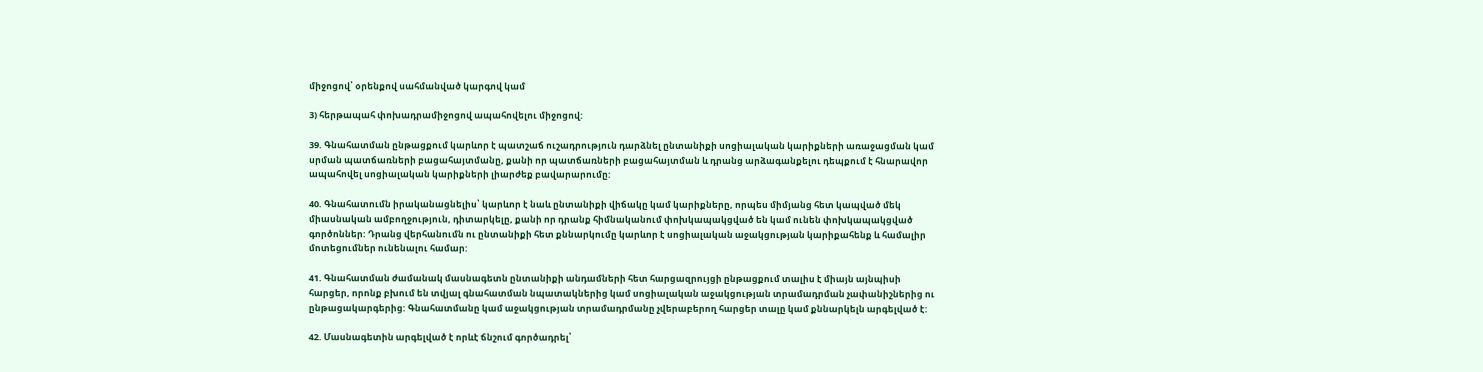միջոցով՝ օրենքով սահմանված կարգով կամ

3) հերթապահ փոխադրամիջոցով ապահովելու միջոցով:

39. Գնահատման ընթացքում կարևոր է պատշաճ ուշադրություն դարձնել ընտանիքի սոցիալական կարիքների առաջացման կամ սրման պատճառների բացահայտմանը, քանի որ պատճառների բացահայտման և դրանց արձագանքելու դեպքում է հնարավոր ապահովել սոցիալական կարիքների լիարժեք բավարարումը:

40. Գնահատումն իրականացնելիս՝ կարևոր է նաև ընտանիքի վիճակը կամ կարիքները, որպես միմյանց հետ կապված մեկ միասնական ամբողջություն, դիտարկելը, քանի որ դրանք հիմնականում փոխկապակցված են կամ ունեն փոխկապակցված գործոններ: Դրանց վերհանումն ու ընտանիքի հետ քննարկումը կարևոր է սոցիալական աջակցության կարիքահենք և համալիր մոտեցումներ ունենալու համար:

41. Գնահատման ժամանակ մասնագետն ընտանիքի անդամների հետ հարցազրույցի ընթացքում տալիս է միայն այնպիսի հարցեր, որոնք բխում են տվյալ գնահատման նպատակներից կամ սոցիալական աջակցության տրամադրման չափանիշներից ու ընթացակարգերից: Գնահատմանը կամ աջակցության տրամադրմանը չվերաբերող հարցեր տալը կամ քննարկելն արգելված է:

42. Մասնագետին արգելված է որևէ ճնշում գործադրել՝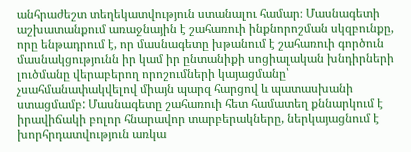անհրաժեշտ տեղեկատվություն ստանալու համար։ Մասնագետի աշխատանքում առաջնային է շահառուի ինքնորոշման սկզբունքը, որը ենթադրում է, որ մասնագետը խթանում է շահառուի գործուն մասնակցությունն իր կամ իր ընտանիքի սոցիալական խնդիրների լուծմանը վերաբերող որոշումների կայացմանը՝ չսահմանափակվելով միայն պարզ հարցով և պատասխանի ստացմամբ: Մասնագետը շահառուի հետ համատեղ քննարկում է իրավիճակի բոլոր հնարավոր տարբերակները, ներկայացնում է խորհրդատվություն առկա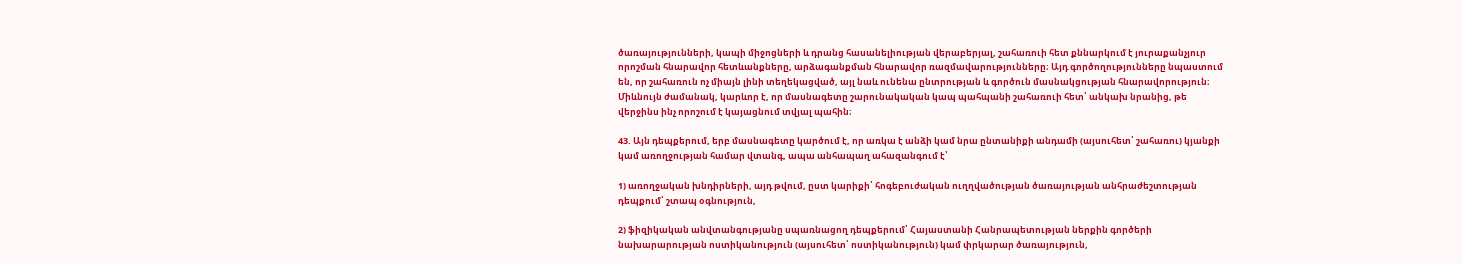ծառայությունների, կապի միջոցների և դրանց հասանելիության վերաբերյալ, շահառուի հետ քննարկում է յուրաքանչյուր որոշման հնարավոր հետևանքները, արձագանքման հնարավոր ռազմավարությունները։ Այդ գործողությունները նպաստում են, որ շահառուն ոչ միայն լինի տեղեկացված, այլ նաև ունենա ընտրության և գործուն մասնակցության հնարավորություն։ Միևնույն ժամանակ, կարևոր է, որ մասնագետը շարունակական կապ պահպանի շահառուի հետ՝ անկախ նրանից, թե վերջինս ինչ որոշում է կայացնում տվյալ պահին։

43. Այն դեպքերում, երբ մասնագետը կարծում է, որ առկա է անձի կամ նրա ընտանիքի անդամի (այսուհետ՝ շահառու) կյանքի կամ առողջության համար վտանգ, ապա անհապաղ ահազանգում է՝

1) առողջական խնդիրների, այդ թվում, ըստ կարիքի՝ հոգեբուժական ուղղվածության ծառայության անհրաժեշտության դեպքում՝ շտապ օգնություն,

2) ֆիզիկական անվտանգությանը սպառնացող դեպքերում՝ Հայաստանի Հանրապետության ներքին գործերի նախարարության ոստիկանություն (այսուհետ՝ ոստիկանություն) կամ փրկարար ծառայություն,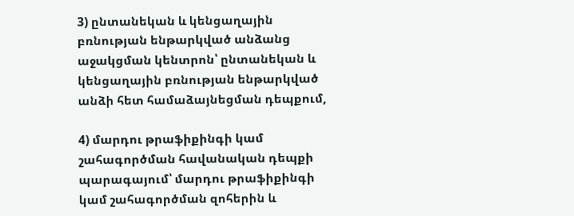3) ընտանեկան և կենցաղային բռնության ենթարկված անձանց աջակցման կենտրոն՝ ընտանեկան և կենցաղային բռնության ենթարկված անձի հետ համաձայնեցման դեպքում,

4) մարդու թրաֆիքինգի կամ շահագործման հավանական դեպքի պարագայում՝ մարդու թրաֆիքինգի կամ շահագործման զոհերին և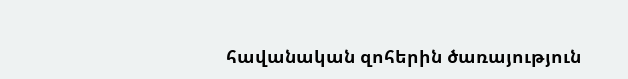հավանական զոհերին ծառայություն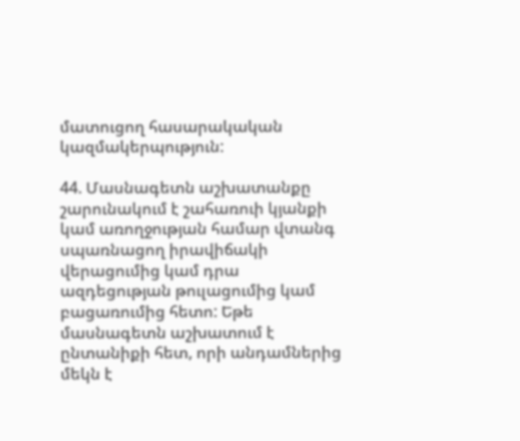մատուցող հասարակական կազմակերպություն:

44. Մասնագետն աշխատանքը շարունակում է շահառուի կյանքի կամ առողջության համար վտանգ սպառնացող իրավիճակի վերացումից կամ դրա ազդեցության թուլացումից կամ բացառումից հետո: Եթե մասնագետն աշխատում է ընտանիքի հետ, որի անդամներից մեկն է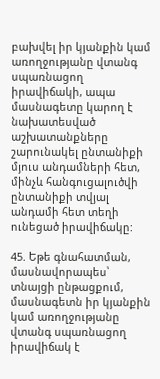բախվել իր կյանքին կամ առողջությանը վտանգ սպառնացող իրավիճակի, ապա մասնագետը կարող է նախատեսված աշխատանքները շարունակել ընտանիքի մյուս անդամների հետ, մինչև հանգուցալուծվի ընտանիքի տվյալ անդամի հետ տեղի ունեցած իրավիճակը:

45. Եթե գնահատման, մասնավորապես՝ տնայցի ընթացքում, մասնագետն իր կյանքին կամ առողջությանը վտանգ սպառնացող իրավիճակ է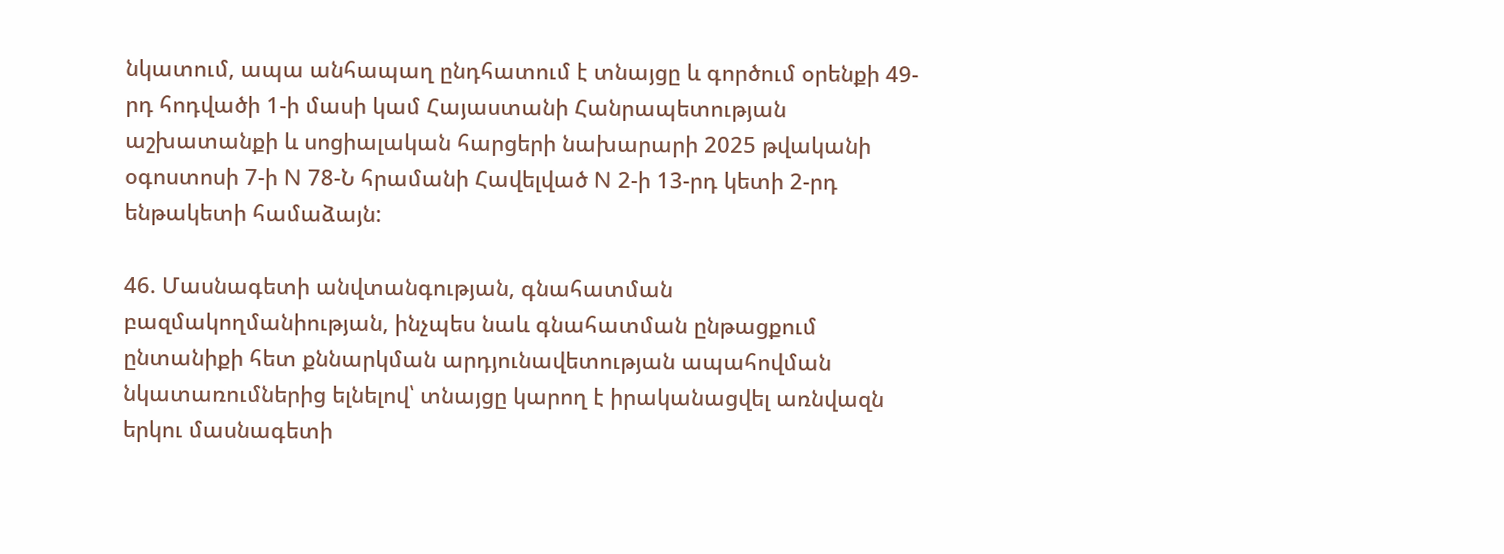նկատում, ապա անհապաղ ընդհատում է տնայցը և գործում օրենքի 49-րդ հոդվածի 1-ի մասի կամ Հայաստանի Հանրապետության աշխատանքի և սոցիալական հարցերի նախարարի 2025 թվականի օգոստոսի 7-ի N 78-Ն հրամանի Հավելված N 2-ի 13-րդ կետի 2-րդ ենթակետի համաձայն:

46. Մասնագետի անվտանգության, գնահատման բազմակողմանիության, ինչպես նաև գնահատման ընթացքում ընտանիքի հետ քննարկման արդյունավետության ապահովման նկատառումներից ելնելով՝ տնայցը կարող է իրականացվել առնվազն երկու մասնագետի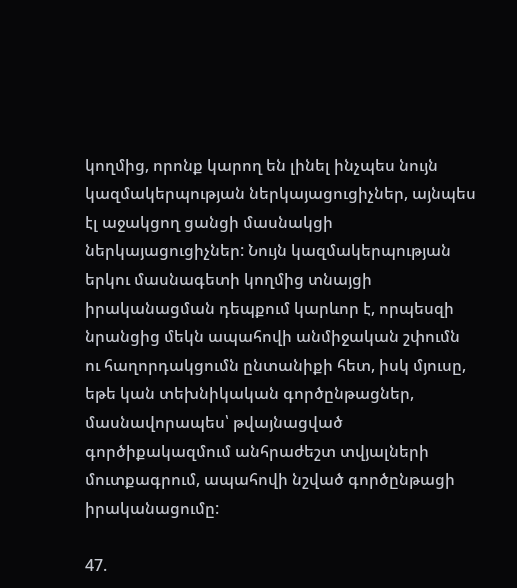կողմից, որոնք կարող են լինել ինչպես նույն կազմակերպության ներկայացուցիչներ, այնպես էլ աջակցող ցանցի մասնակցի ներկայացուցիչներ: Նույն կազմակերպության երկու մասնագետի կողմից տնայցի իրականացման դեպքում կարևոր է, որպեսզի նրանցից մեկն ապահովի անմիջական շփումն ու հաղորդակցումն ընտանիքի հետ, իսկ մյուսը, եթե կան տեխնիկական գործընթացներ, մասնավորապես՝ թվայնացված գործիքակազմում անհրաժեշտ տվյալների մուտքագրում, ապահովի նշված գործընթացի իրականացումը:

47.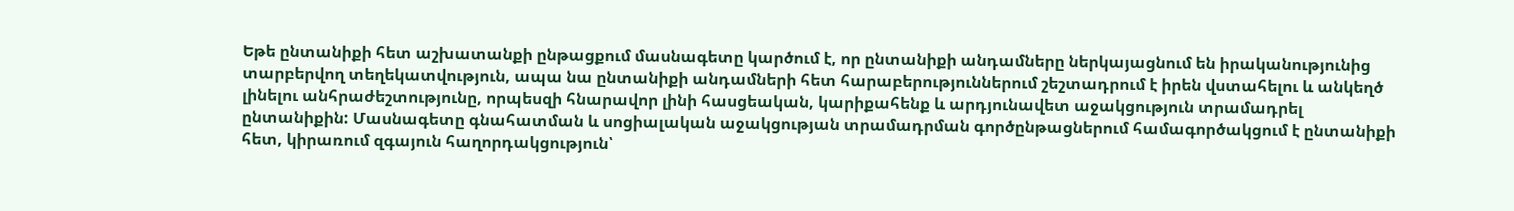Եթե ընտանիքի հետ աշխատանքի ընթացքում մասնագետը կարծում է, որ ընտանիքի անդամները ներկայացնում են իրականությունից տարբերվող տեղեկատվություն, ապա նա ընտանիքի անդամների հետ հարաբերություններում շեշտադրում է իրեն վստահելու և անկեղծ լինելու անհրաժեշտությունը, որպեսզի հնարավոր լինի հասցեական, կարիքահենք և արդյունավետ աջակցություն տրամադրել ընտանիքին: Մասնագետը գնահատման և սոցիալական աջակցության տրամադրման գործընթացներում համագործակցում է ընտանիքի հետ, կիրառում զգայուն հաղորդակցություն՝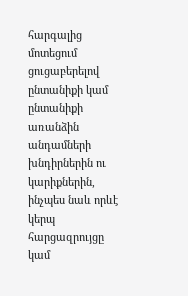հարգալից մոտեցում ցուցաբերելով ընտանիքի կամ ընտանիքի առանձին անդամների խնդիրներին ու կարիքներին, ինչպես նաև որևէ կերպ հարցազրույցը կամ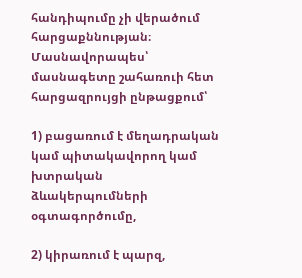հանդիպումը չի վերածում հարցաքննության։ Մասնավորապես՝ մասնագետը շահառուի հետ հարցազրույցի ընթացքում՝

1) բացառում է մեղադրական կամ պիտակավորող կամ խտրական ձևակերպումների օգտագործումը,

2) կիրառում է պարզ,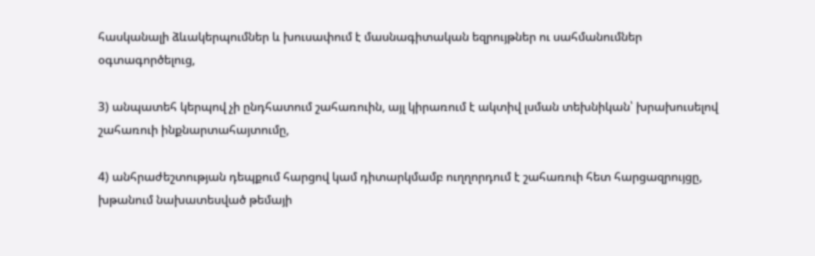հասկանալի ձևակերպումներ և խուսափում է մասնագիտական եզրույթներ ու սահմանումներ օգտագործելուց,

3) անպատեհ կերպով չի ընդհատում շահառուին, այլ կիրառում է ակտիվ լսման տեխնիկան՝ խրախուսելով շահառուի ինքնարտահայտումը,

4) անհրաժեշտության դեպքում հարցով կամ դիտարկմամբ ուղղորդում է շահառուի հետ հարցազրույցը, խթանում նախատեսված թեմայի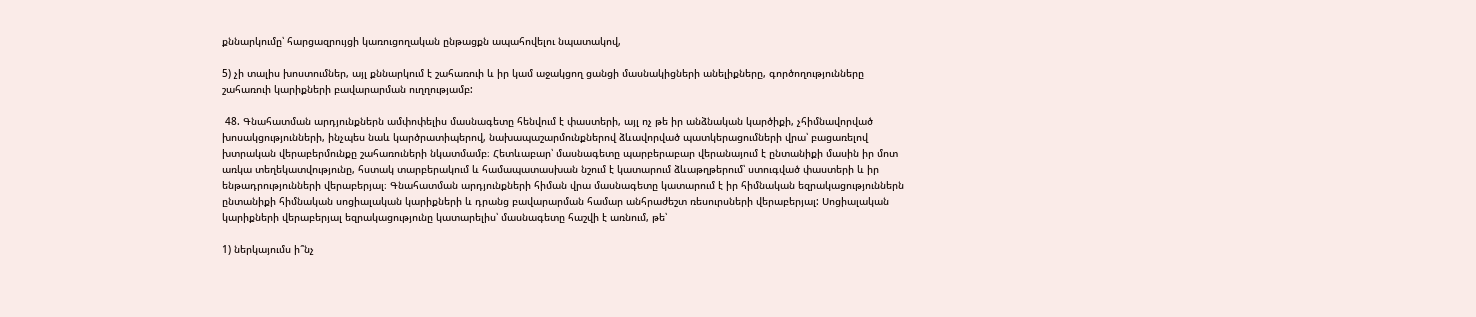քննարկումը՝ հարցազրույցի կառուցողական ընթացքն ապահովելու նպատակով,

5) չի տալիս խոստումներ, այլ քննարկում է շահառուի և իր կամ աջակցող ցանցի մասնակիցների անելիքները, գործողությունները շահառուի կարիքների բավարարման ուղղությամբ:

 48. Գնահատման արդյունքներն ամփոփելիս մասնագետը հենվում է փաստերի, այլ ոչ թե իր անձնական կարծիքի, չհիմնավորված խոսակցությունների, ինչպես նաև կարծրատիպերով, նախապաշարմունքներով ձևավորված պատկերացումների վրա՝ բացառելով խտրական վերաբերմունքը շահառուների նկատմամբ։ Հետևաբար՝ մասնագետը պարբերաբար վերանայում է ընտանիքի մասին իր մոտ առկա տեղեկատվությունը, հստակ տարբերակում և համապատասխան նշում է կատարում ձևաթղթերում՝ ստուգված փաստերի և իր ենթադրությունների վերաբերյալ։ Գնահատման արդյունքների հիման վրա մասնագետը կատարում է իր հիմնական եզրակացություններն ընտանիքի հիմնական սոցիալական կարիքների և դրանց բավարարման համար անհրաժեշտ ռեսուրսների վերաբերյալ: Սոցիալական կարիքների վերաբերյալ եզրակացությունը կատարելիս՝ մասնագետը հաշվի է առնում, թե՝

1) ներկայումս ի՞նչ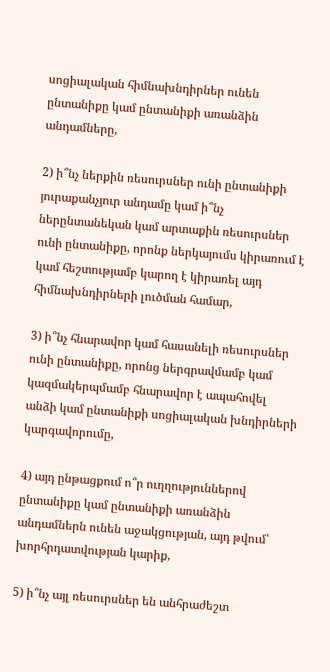սոցիալական հիմնախնդիրներ ունեն ընտանիքը կամ ընտանիքի առանձին անդամները,

2) ի՞նչ ներքին ռեսուրսներ ունի ընտանիքի յուրաքանչյուր անդամը կամ ի՞նչ ներընտանեկան կամ արտաքին ռեսուրսներ ունի ընտանիքը, որոնք ներկայումս կիրառում է կամ հեշտությամբ կարող է կիրառել այդ հիմնախնդիրների լուծման համար,

3) ի՞նչ հնարավոր կամ հասանելի ռեսուրսներ ունի ընտանիքը, որոնց ներգրավմամբ կամ կազմակերպմամբ հնարավոր է ապահովել անձի կամ ընտանիքի սոցիալական խնդիրների կարգավորումը,

4) այդ ընթացքում ո՞ր ուղղություններով ընտանիքը կամ ընտանիքի առանձին անդամներն ունեն աջակցության, այդ թվում՝ խորհրդատվության կարիք,

5) ի՞նչ այլ ռեսուրսներ են անհրաժեշտ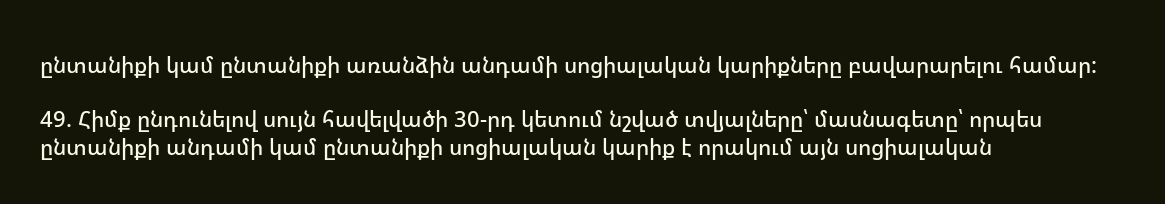ընտանիքի կամ ընտանիքի առանձին անդամի սոցիալական կարիքները բավարարելու համար:

49. Հիմք ընդունելով սույն հավելվածի 30-րդ կետում նշված տվյալները՝ մասնագետը՝ որպես ընտանիքի անդամի կամ ընտանիքի սոցիալական կարիք է որակում այն սոցիալական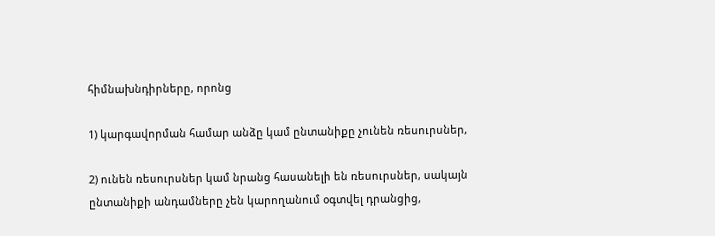հիմնախնդիրները, որոնց

1) կարգավորման համար անձը կամ ընտանիքը չունեն ռեսուրսներ,

2) ունեն ռեսուրսներ կամ նրանց հասանելի են ռեսուրսներ, սակայն ընտանիքի անդամները չեն կարողանում օգտվել դրանցից,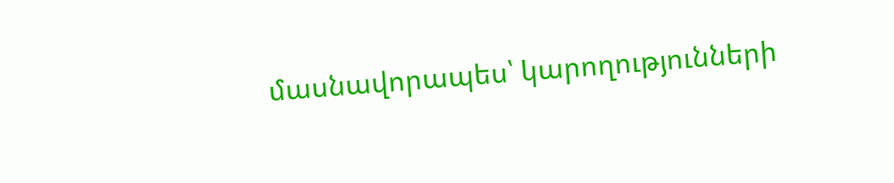մասնավորապես՝ կարողությունների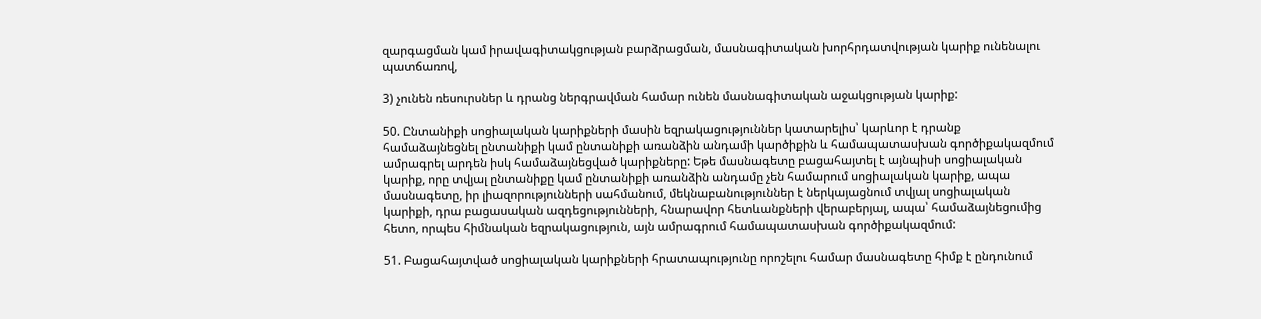զարգացման կամ իրավագիտակցության բարձրացման, մասնագիտական խորհրդատվության կարիք ունենալու պատճառով,

3) չունեն ռեսուրսներ և դրանց ներգրավման համար ունեն մասնագիտական աջակցության կարիք:

50. Ընտանիքի սոցիալական կարիքների մասին եզրակացություններ կատարելիս՝ կարևոր է դրանք համաձայնեցնել ընտանիքի կամ ընտանիքի առանձին անդամի կարծիքին և համապատասխան գործիքակազմում ամրագրել արդեն իսկ համաձայնեցված կարիքները: Եթե մասնագետը բացահայտել է այնպիսի սոցիալական կարիք, որը տվյալ ընտանիքը կամ ընտանիքի առանձին անդամը չեն համարում սոցիալական կարիք, ապա մասնագետը, իր լիազորությունների սահմանում, մեկնաբանություններ է ներկայացնում տվյալ սոցիալական կարիքի, դրա բացասական ազդեցությունների, հնարավոր հետևանքների վերաբերյալ, ապա՝ համաձայնեցումից հետո, որպես հիմնական եզրակացություն, այն ամրագրում համապատասխան գործիքակազմում:

51. Բացահայտված սոցիալական կարիքների հրատապությունը որոշելու համար մասնագետը հիմք է ընդունում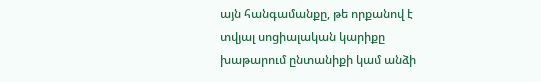այն հանգամանքը, թե որքանով է տվյալ սոցիալական կարիքը խաթարում ընտանիքի կամ անձի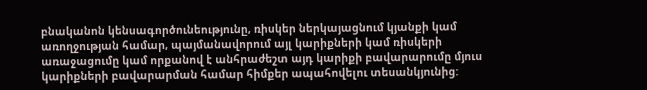բնականոն կենսագործունեությունը, ռիսկեր ներկայացնում կյանքի կամ առողջության համար, պայմանավորում այլ կարիքների կամ ռիսկերի առաջացումը կամ որքանով է անհրաժեշտ այդ կարիքի բավարարումը մյուս կարիքների բավարարման համար հիմքեր ապահովելու տեսանկյունից: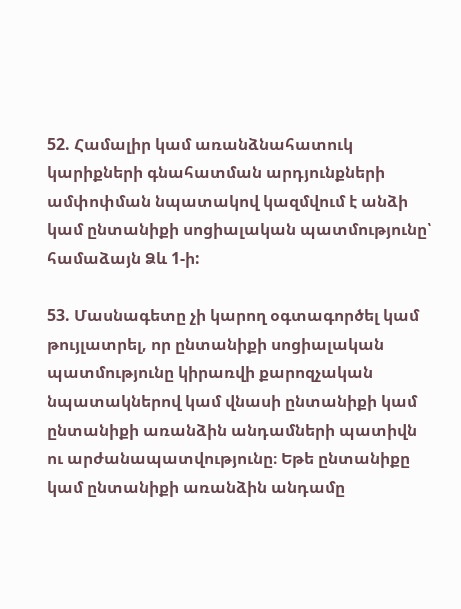52. Համալիր կամ առանձնահատուկ կարիքների գնահատման արդյունքների ամփոփման նպատակով կազմվում է անձի կամ ընտանիքի սոցիալական պատմությունը՝ համաձայն Ձև 1-ի:

53. Մասնագետը չի կարող օգտագործել կամ թույլատրել, որ ընտանիքի սոցիալական պատմությունը կիրառվի քարոզչական նպատակներով կամ վնասի ընտանիքի կամ ընտանիքի առանձին անդամների պատիվն ու արժանապատվությունը։ Եթե ընտանիքը կամ ընտանիքի առանձին անդամը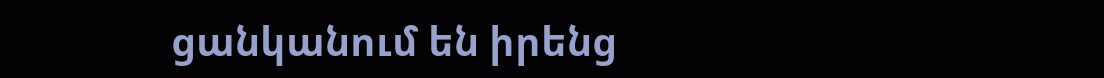ցանկանում են իրենց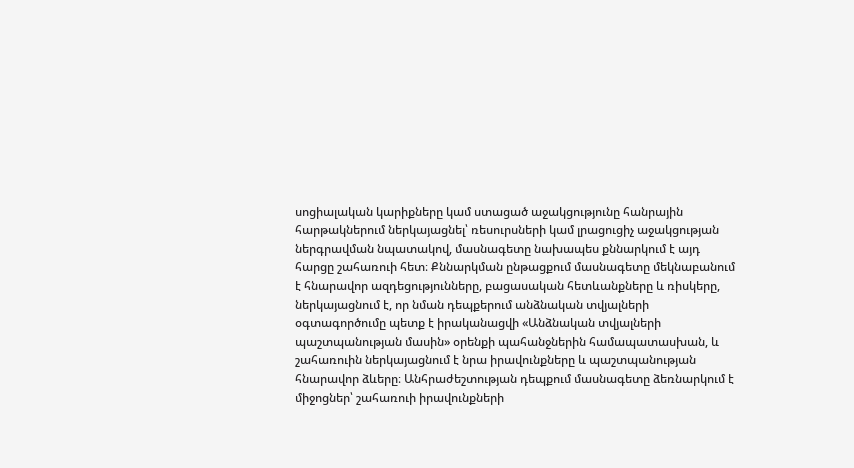սոցիալական կարիքները կամ ստացած աջակցությունը հանրային հարթակներում ներկայացնել՝ ռեսուրսների կամ լրացուցիչ աջակցության ներգրավման նպատակով, մասնագետը նախապես քննարկում է այդ հարցը շահառուի հետ։ Քննարկման ընթացքում մասնագետը մեկնաբանում է հնարավոր ազդեցությունները, բացասական հետևանքները և ռիսկերը, ներկայացնում է, որ նման դեպքերում անձնական տվյալների օգտագործումը պետք է իրականացվի «Անձնական տվյալների պաշտպանության մասին» օրենքի պահանջներին համապատասխան, և շահառուին ներկայացնում է նրա իրավունքները և պաշտպանության հնարավոր ձևերը։ Անհրաժեշտության դեպքում մասնագետը ձեռնարկում է միջոցներ՝ շահառուի իրավունքների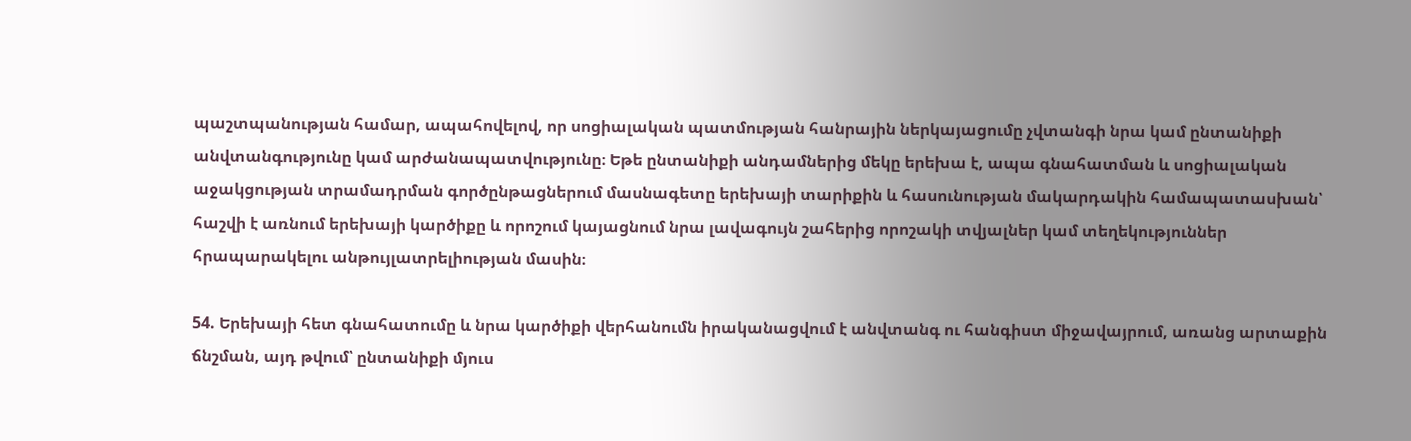պաշտպանության համար, ապահովելով, որ սոցիալական պատմության հանրային ներկայացումը չվտանգի նրա կամ ընտանիքի անվտանգությունը կամ արժանապատվությունը։ Եթե ընտանիքի անդամներից մեկը երեխա է, ապա գնահատման և սոցիալական աջակցության տրամադրման գործընթացներում մասնագետը երեխայի տարիքին և հասունության մակարդակին համապատասխան՝ հաշվի է առնում երեխայի կարծիքը և որոշում կայացնում նրա լավագույն շահերից որոշակի տվյալներ կամ տեղեկություններ հրապարակելու անթույլատրելիության մասին։

54. Երեխայի հետ գնահատումը և նրա կարծիքի վերհանումն իրականացվում է անվտանգ ու հանգիստ միջավայրում, առանց արտաքին ճնշման, այդ թվում՝ ընտանիքի մյուս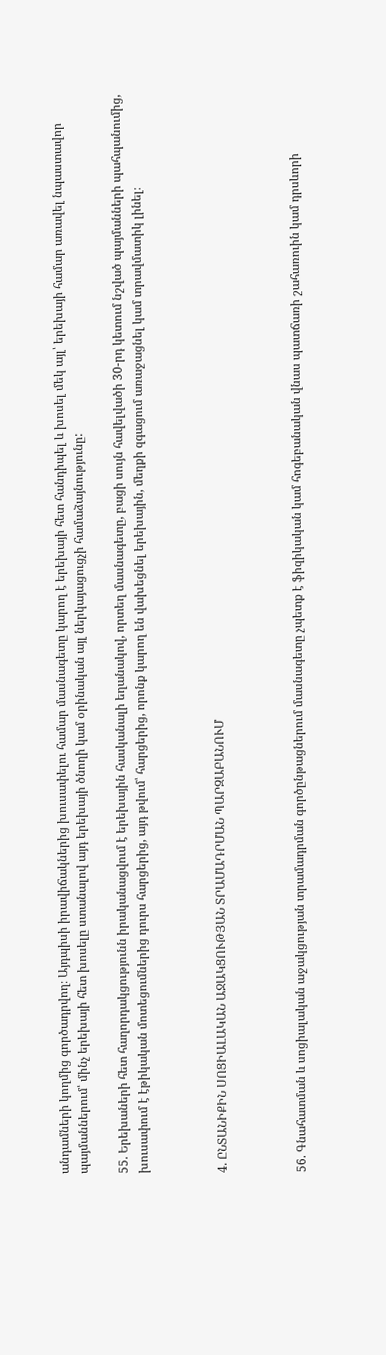անդամների կողմից գործադրվող։ Այդպիսի իրավիճակներից խուսափելու համար մասնագետը կարող է երեխայի հետ հանդիպել և խոսել մեկ այլ՝ երեխայի համար առավել նպաստավոր պայմաններում՝ մինչ երեխայի հետ խոսելը ստանալով այդ երեխայի ծնողի կամ օրինական այլ ներկայացուցչի համաձայնությունը:

55. Երեխաների հետ հաղորդակցությունն իրականացվում է երեխային հասկանալի եղանակով, որտեղ մասնագետը, բացի սույն հավելվածի 30-րդ կետում նշված պայմանների պահպանումից, խուսափում է էթիկական մոտեցումներից դուրս հարցերից, այդ թվում՝ հարցերից, որոնք կարող են վախեցնել երեխային, մեղքի զգացում առաջացնել կամ տրավմատիկ լինել։



4. ԸՆՏԱՆԻՔԻՆ ՍՈՑԻԱԼԱԿԱՆ ԱՋԱԿՑՈՒԹՅԱՆ ՏՐԱՄԱԴՐՄԱՆ ՊԱՐԶԱԲԱՆՈՒՄ



56. Գնահատման և սոցիալական աջակցության տրամադրման գործընթացներում մասնագետը չպետք է ֆիզիկական կամ հոգեբանական վնաս պատճառի շահառուին կամ դրսևորի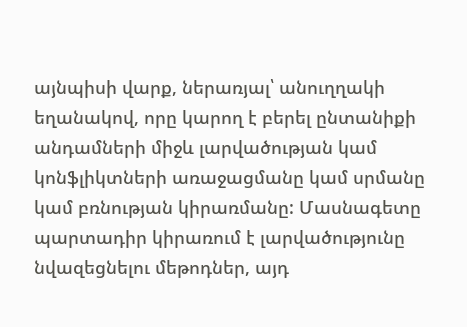այնպիսի վարք, ներառյալ՝ անուղղակի եղանակով, որը կարող է բերել ընտանիքի անդամների միջև լարվածության կամ կոնֆլիկտների առաջացմանը կամ սրմանը կամ բռնության կիրառմանը: Մասնագետը պարտադիր կիրառում է լարվածությունը նվազեցնելու մեթոդներ, այդ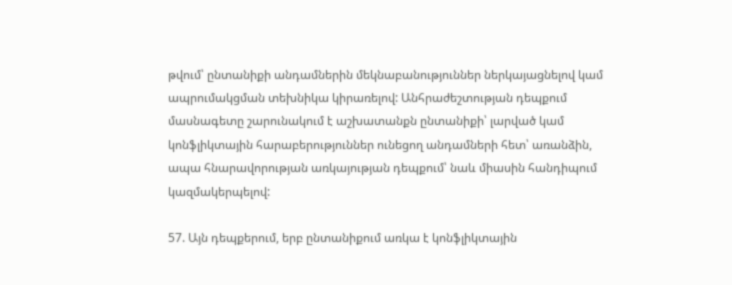թվում՝ ընտանիքի անդամներին մեկնաբանություններ ներկայացնելով կամ ապրումակցման տեխնիկա կիրառելով: Անհրաժեշտության դեպքում մասնագետը շարունակում է աշխատանքն ընտանիքի՝ լարված կամ կոնֆլիկտային հարաբերություններ ունեցող անդամների հետ՝ առանձին, ապա հնարավորության առկայության դեպքում՝ նաև միասին հանդիպում կազմակերպելով:

57. Այն դեպքերում, երբ ընտանիքում առկա է կոնֆլիկտային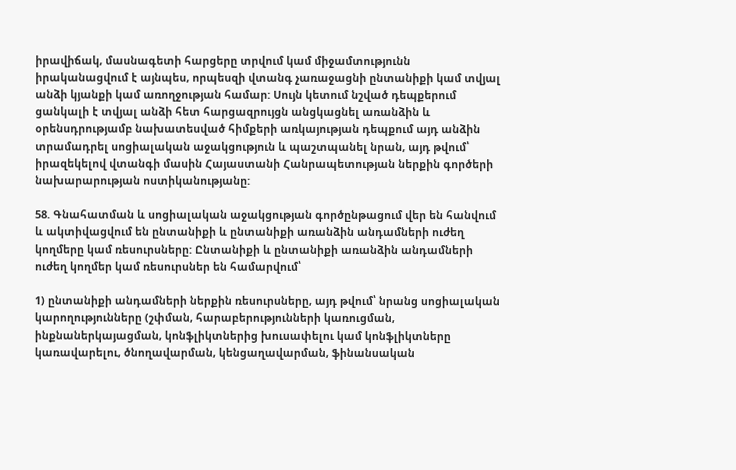իրավիճակ, մասնագետի հարցերը տրվում կամ միջամտությունն իրականացվում է այնպես, որպեսզի վտանգ չառաջացնի ընտանիքի կամ տվյալ անձի կյանքի կամ առողջության համար: Սույն կետում նշված դեպքերում ցանկալի է տվյալ անձի հետ հարցազրույցն անցկացնել առանձին և օրենսդրությամբ նախատեսված հիմքերի առկայության դեպքում այդ անձին տրամադրել սոցիալական աջակցություն և պաշտպանել նրան, այդ թվում՝ իրազեկելով վտանգի մասին Հայաստանի Հանրապետության ներքին գործերի նախարարության ոստիկանությանը:

58. Գնահատման և սոցիալական աջակցության գործընթացում վեր են հանվում և ակտիվացվում են ընտանիքի և ընտանիքի առանձին անդամների ուժեղ կողմերը կամ ռեսուրսները: Ընտանիքի և ընտանիքի առանձին անդամների ուժեղ կողմեր կամ ռեսուրսներ են համարվում՝

1) ընտանիքի անդամների ներքին ռեսուրսները, այդ թվում՝ նրանց սոցիալական կարողությունները (շփման, հարաբերությունների կառուցման, ինքնաներկայացման, կոնֆլիկտներից խուսափելու կամ կոնֆլիկտները կառավարելու, ծնողավարման, կենցաղավարման, ֆինանսական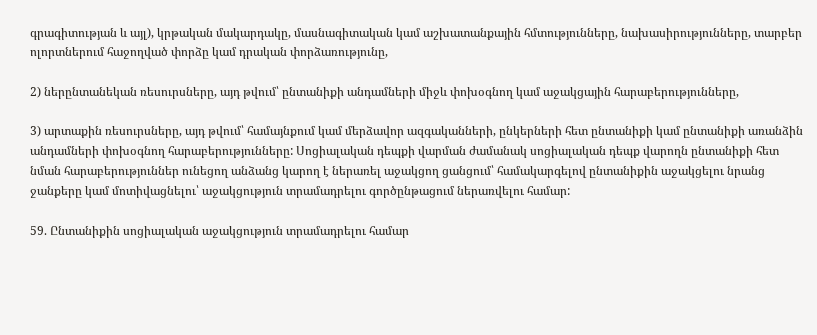գրագիտության և այլ), կրթական մակարդակը, մասնագիտական կամ աշխատանքային հմտությունները, նախասիրությունները, տարբեր ոլորտներում հաջողված փորձը կամ դրական փորձառությունը,

2) ներընտանեկան ռեսուրսները, այդ թվում՝ ընտանիքի անդամների միջև փոխօգնող կամ աջակցային հարաբերությունները,

3) արտաքին ռեսուրսները, այդ թվում՝ համայնքում կամ մերձավոր ազգականների, ընկերների հետ ընտանիքի կամ ընտանիքի առանձին անդամների փոխօգնող հարաբերությունները: Սոցիալական դեպքի վարման ժամանակ սոցիալական դեպք վարողն ընտանիքի հետ նման հարաբերություններ ունեցող անձանց կարող է ներառել աջակցող ցանցում՝ համակարգելով ընտանիքին աջակցելու նրանց ջանքերը կամ մոտիվացնելու՝ աջակցություն տրամադրելու գործընթացում ներառվելու համար:

59. Ընտանիքին սոցիալական աջակցություն տրամադրելու համար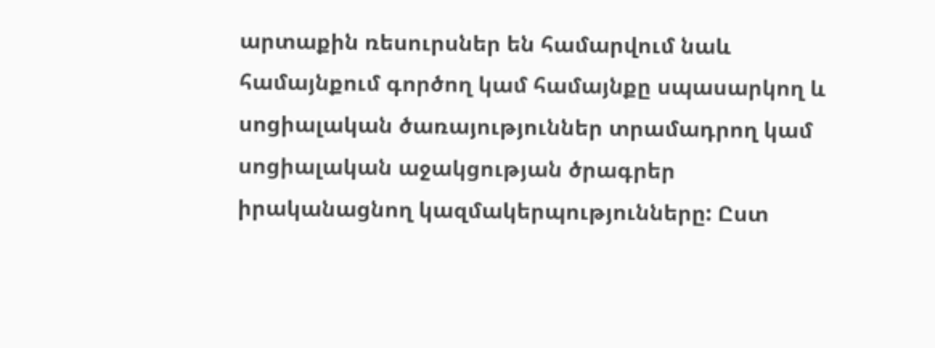արտաքին ռեսուրսներ են համարվում նաև համայնքում գործող կամ համայնքը սպասարկող և սոցիալական ծառայություններ տրամադրող կամ սոցիալական աջակցության ծրագրեր իրականացնող կազմակերպությունները: Ըստ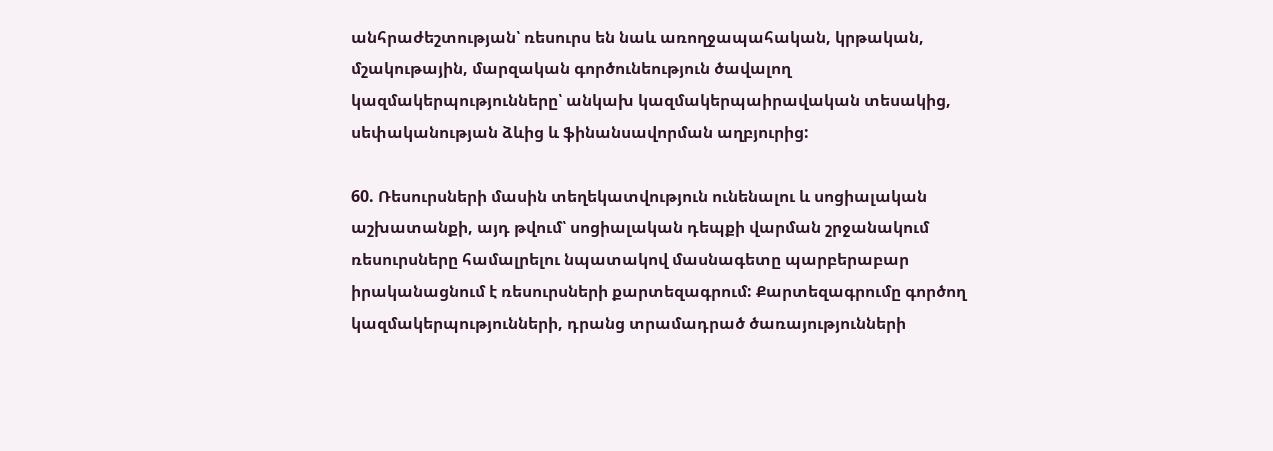անհրաժեշտության՝ ռեսուրս են նաև առողջապահական, կրթական, մշակութային, մարզական գործունեություն ծավալող կազմակերպությունները՝ անկախ կազմակերպաիրավական տեսակից, սեփականության ձևից և ֆինանսավորման աղբյուրից:

60. Ռեսուրսների մասին տեղեկատվություն ունենալու և սոցիալական աշխատանքի, այդ թվում՝ սոցիալական դեպքի վարման շրջանակում ռեսուրսները համալրելու նպատակով մասնագետը պարբերաբար իրականացնում է ռեսուրսների քարտեզագրում: Քարտեզագրումը գործող կազմակերպությունների, դրանց տրամադրած ծառայությունների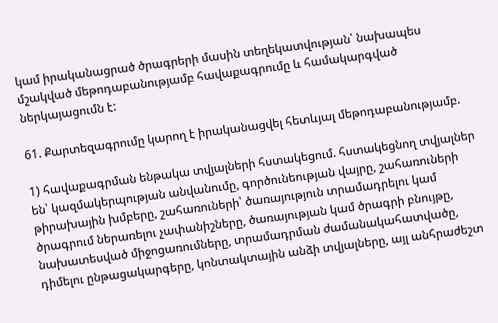կամ իրականացրած ծրագրերի մասին տեղեկատվության՝ նախապես մշակված մեթոդաբանությամբ հավաքագրումը և համակարգված ներկայացումն է:

61. Քարտեզագրումը կարող է իրականացվել հետևյալ մեթոդաբանությամբ.

1) հավաքագրման ենթակա տվյալների հստակեցում. հստակեցնող տվյալներ են՝ կազմակերպության անվանումը, գործունեության վայրը, շահառուների թիրախային խմբերը, շահառուների՝ ծառայություն տրամադրելու կամ ծրագրում ներառելու չափանիշները, ծառայության կամ ծրագրի բնույթը, նախատեսված միջոցառումները, տրամադրման ժամանակահատվածը, դիմելու ընթացակարգերը, կոնտակտային անձի տվյալները, այլ անհրաժեշտ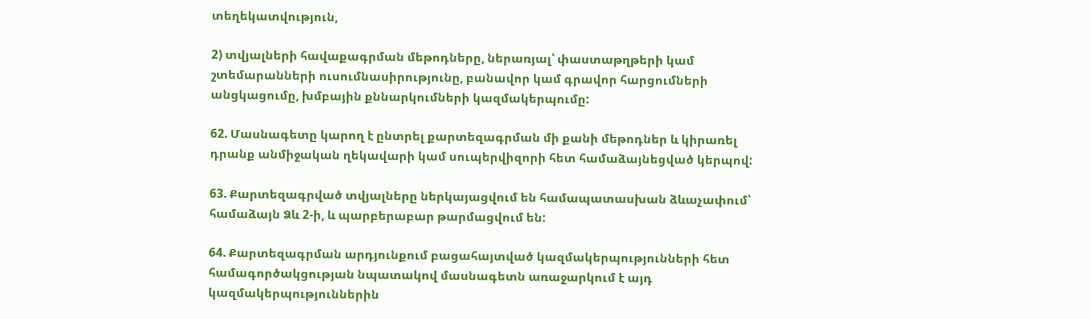տեղեկատվություն,

2) տվյալների հավաքագրման մեթոդները, ներառյալ՝ փաստաթղթերի կամ շտեմարանների ուսումնասիրությունը, բանավոր կամ գրավոր հարցումների անցկացումը, խմբային քննարկումների կազմակերպումը:

62. Մասնագետը կարող է ընտրել քարտեզագրման մի քանի մեթոդներ և կիրառել դրանք անմիջական ղեկավարի կամ սուպերվիզորի հետ համաձայնեցված կերպով:

63. Քարտեզագրված տվյալները ներկայացվում են համապատասխան ձևաչափում՝ համաձայն Ձև 2-ի, և պարբերաբար թարմացվում են:

64. Քարտեզագրման արդյունքում բացահայտված կազմակերպությունների հետ համագործակցության նպատակով մասնագետն առաջարկում է այդ կազմակերպություններին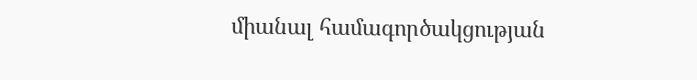միանալ համագործակցության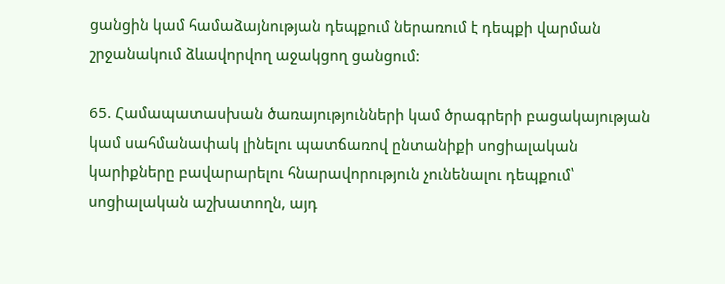ցանցին կամ համաձայնության դեպքում ներառում է դեպքի վարման շրջանակում ձևավորվող աջակցող ցանցում:

65. Համապատասխան ծառայությունների կամ ծրագրերի բացակայության կամ սահմանափակ լինելու պատճառով ընտանիքի սոցիալական կարիքները բավարարելու հնարավորություն չունենալու դեպքում՝ սոցիալական աշխատողն, այդ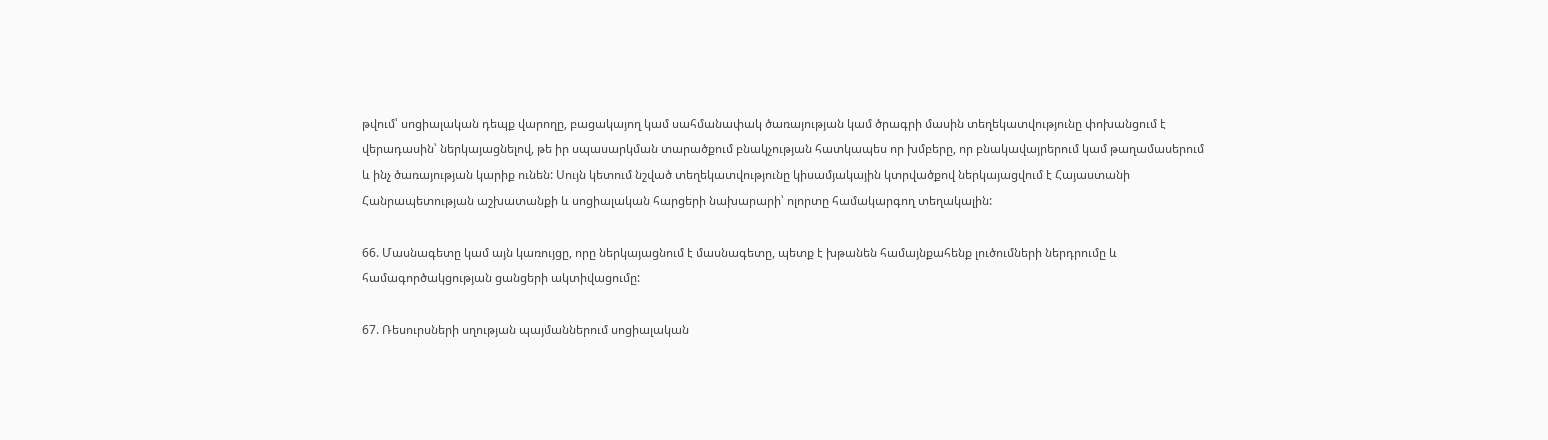թվում՝ սոցիալական դեպք վարողը, բացակայող կամ սահմանափակ ծառայության կամ ծրագրի մասին տեղեկատվությունը փոխանցում է վերադասին՝ ներկայացնելով, թե իր սպասարկման տարածքում բնակչության հատկապես որ խմբերը, որ բնակավայրերում կամ թաղամասերում և ինչ ծառայության կարիք ունեն: Սույն կետում նշված տեղեկատվությունը կիսամյակային կտրվածքով ներկայացվում է Հայաստանի Հանրապետության աշխատանքի և սոցիալական հարցերի նախարարի՝ ոլորտը համակարգող տեղակալին:

66. Մասնագետը կամ այն կառույցը, որը ներկայացնում է մասնագետը, պետք է խթանեն համայնքահենք լուծումների ներդրումը և համագործակցության ցանցերի ակտիվացումը:

67. Ռեսուրսների սղության պայմաններում սոցիալական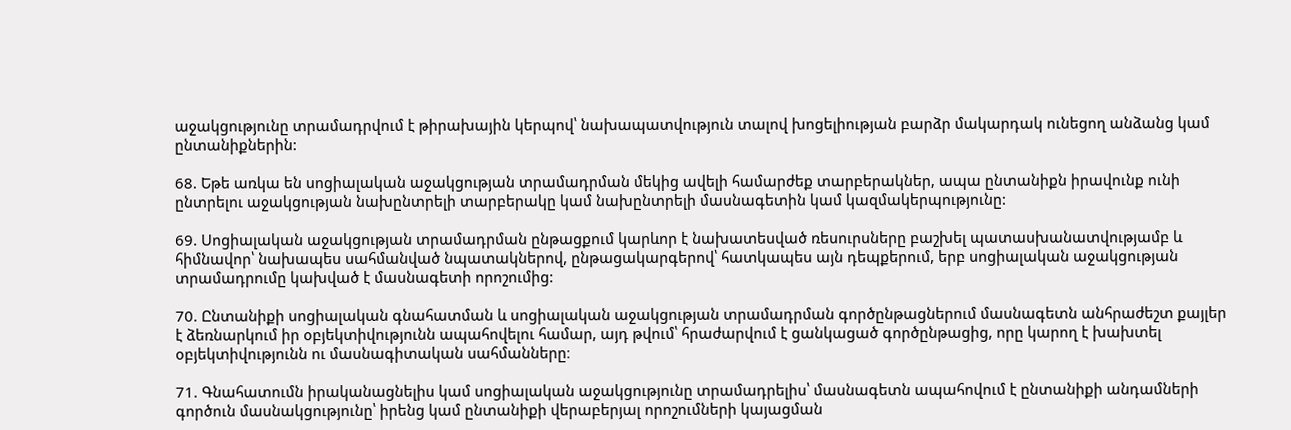աջակցությունը տրամադրվում է թիրախային կերպով՝ նախապատվություն տալով խոցելիության բարձր մակարդակ ունեցող անձանց կամ ընտանիքներին:

68. Եթե առկա են սոցիալական աջակցության տրամադրման մեկից ավելի համարժեք տարբերակներ, ապա ընտանիքն իրավունք ունի ընտրելու աջակցության նախընտրելի տարբերակը կամ նախընտրելի մասնագետին կամ կազմակերպությունը:

69. Սոցիալական աջակցության տրամադրման ընթացքում կարևոր է նախատեսված ռեսուրսները բաշխել պատասխանատվությամբ և հիմնավոր՝ նախապես սահմանված նպատակներով, ընթացակարգերով՝ հատկապես այն դեպքերում, երբ սոցիալական աջակցության տրամադրումը կախված է մասնագետի որոշումից:

70. Ընտանիքի սոցիալական գնահատման և սոցիալական աջակցության տրամադրման գործընթացներում մասնագետն անհրաժեշտ քայլեր է ձեռնարկում իր օբյեկտիվությունն ապահովելու համար, այդ թվում՝ հրաժարվում է ցանկացած գործընթացից, որը կարող է խախտել օբյեկտիվությունն ու մասնագիտական սահմանները։

71. Գնահատումն իրականացնելիս կամ սոցիալական աջակցությունը տրամադրելիս՝ մասնագետն ապահովում է ընտանիքի անդամների գործուն մասնակցությունը՝ իրենց կամ ընտանիքի վերաբերյալ որոշումների կայացման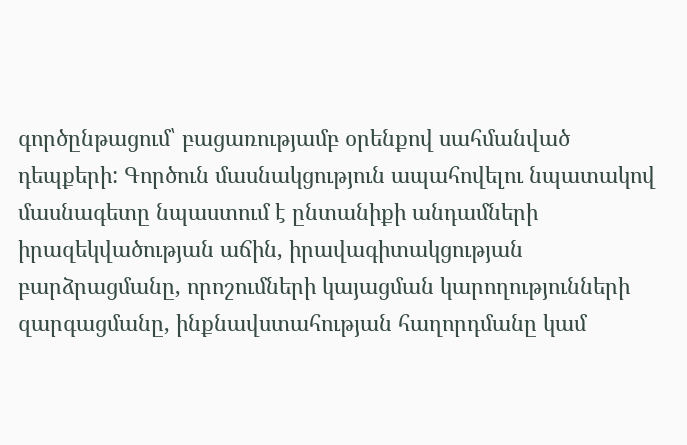գործընթացում՝ բացառությամբ օրենքով սահմանված դեպքերի: Գործուն մասնակցություն ապահովելու նպատակով մասնագետը նպաստում է ընտանիքի անդամների իրազեկվածության աճին, իրավագիտակցության բարձրացմանը, որոշումների կայացման կարողությունների զարգացմանը, ինքնավստահության հաղորդմանը կամ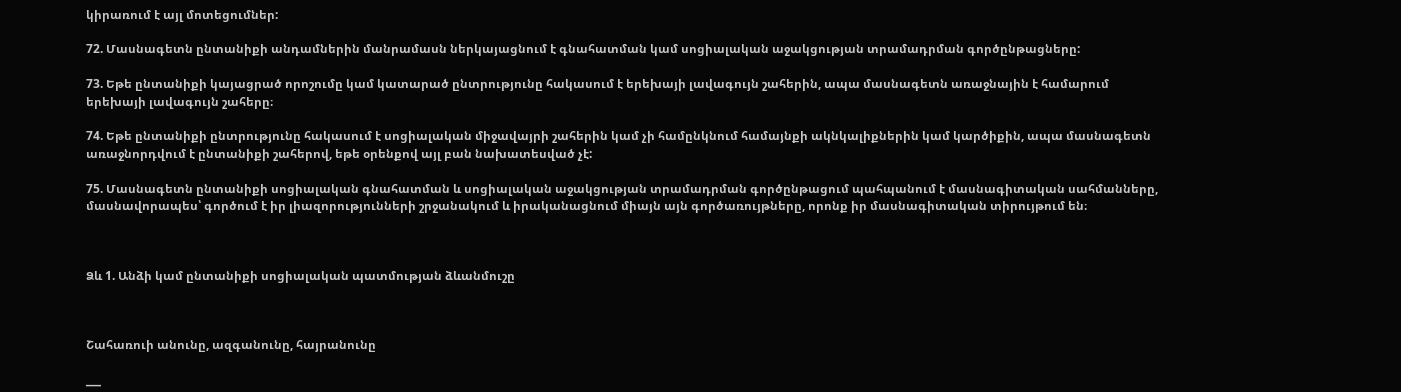կիրառում է այլ մոտեցումներ:

72. Մասնագետն ընտանիքի անդամներին մանրամասն ներկայացնում է գնահատման կամ սոցիալական աջակցության տրամադրման գործընթացները:

73. Եթե ընտանիքի կայացրած որոշումը կամ կատարած ընտրությունը հակասում է երեխայի լավագույն շահերին, ապա մասնագետն առաջնային է համարում երեխայի լավագույն շահերը։

74. Եթե ընտանիքի ընտրությունը հակասում է սոցիալական միջավայրի շահերին կամ չի համընկնում համայնքի ակնկալիքներին կամ կարծիքին, ապա մասնագետն առաջնորդվում է ընտանիքի շահերով, եթե օրենքով այլ բան նախատեսված չէ:

75. Մասնագետն ընտանիքի սոցիալական գնահատման և սոցիալական աջակցության տրամադրման գործընթացում պահպանում է մասնագիտական սահմանները, մասնավորապես՝ գործում է իր լիազորությունների շրջանակում և իրականացնում միայն այն գործառույթները, որոնք իր մասնագիտական տիրույթում են։



Ձև 1. Անձի կամ ընտանիքի սոցիալական պատմության ձևանմուշը



Շահառուի անունը, ազգանունը, հայրանունը

___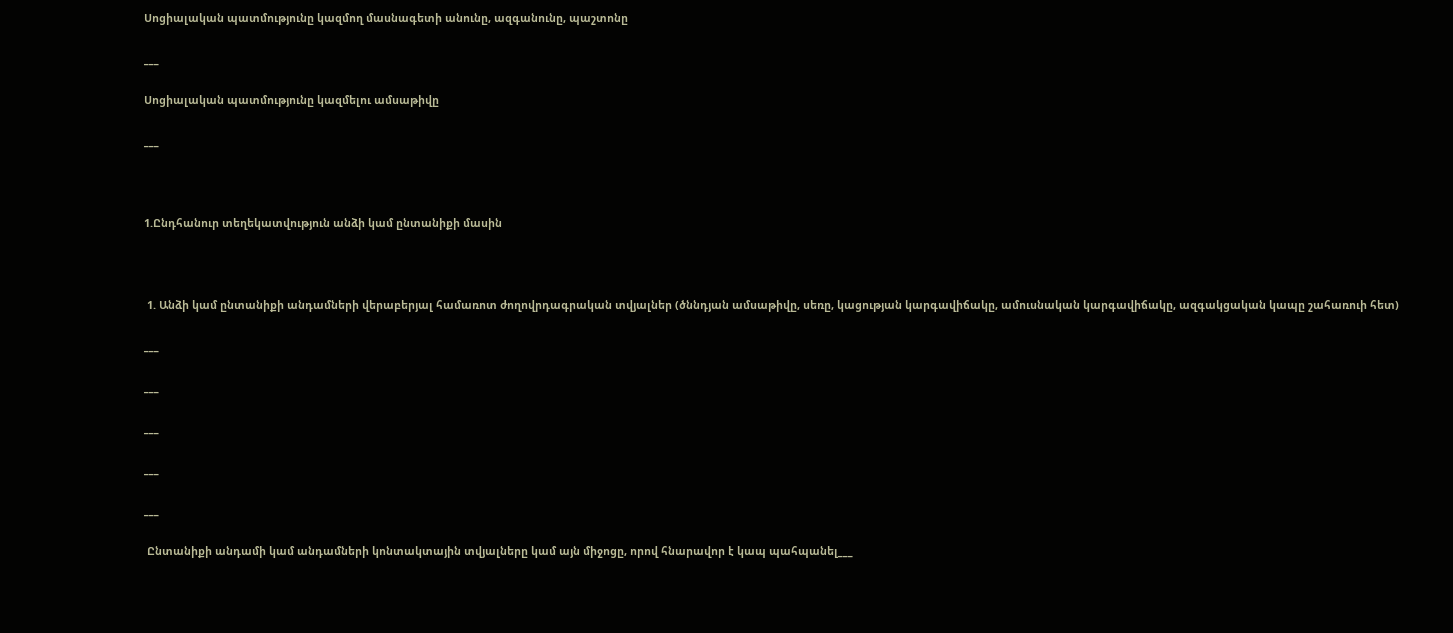Սոցիալական պատմությունը կազմող մասնագետի անունը, ազգանունը, պաշտոնը

___

Սոցիալական պատմությունը կազմելու ամսաթիվը

___



1.Ընդհանուր տեղեկատվություն անձի կամ ընտանիքի մասին



 1. Անձի կամ ընտանիքի անդամների վերաբերյալ համառոտ ժողովրդագրական տվյալներ (ծննդյան ամսաթիվը, սեռը, կացության կարգավիճակը, ամուսնական կարգավիճակը, ազգակցական կապը շահառուի հետ)

___

___

___

___

___

 Ընտանիքի անդամի կամ անդամների կոնտակտային տվյալները կամ այն միջոցը, որով հնարավոր է կապ պահպանել___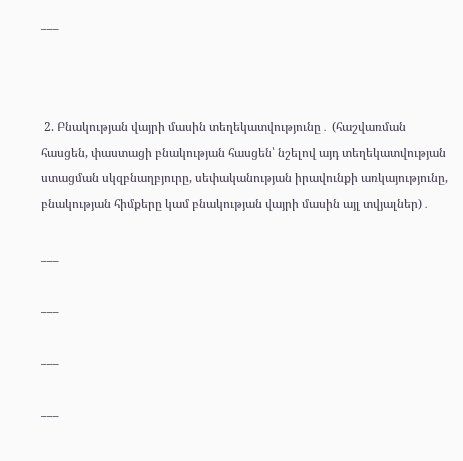___



 2. Բնակության վայրի մասին տեղեկատվությունը․ (հաշվառման հասցեն, փաստացի բնակության հասցեն՝ նշելով այդ տեղեկատվության ստացման սկզբնաղբյուրը, սեփականության իրավունքի առկայությունը, բնակության հիմքերը կամ բնակության վայրի մասին այլ տվյալներ)․

___

___

___

___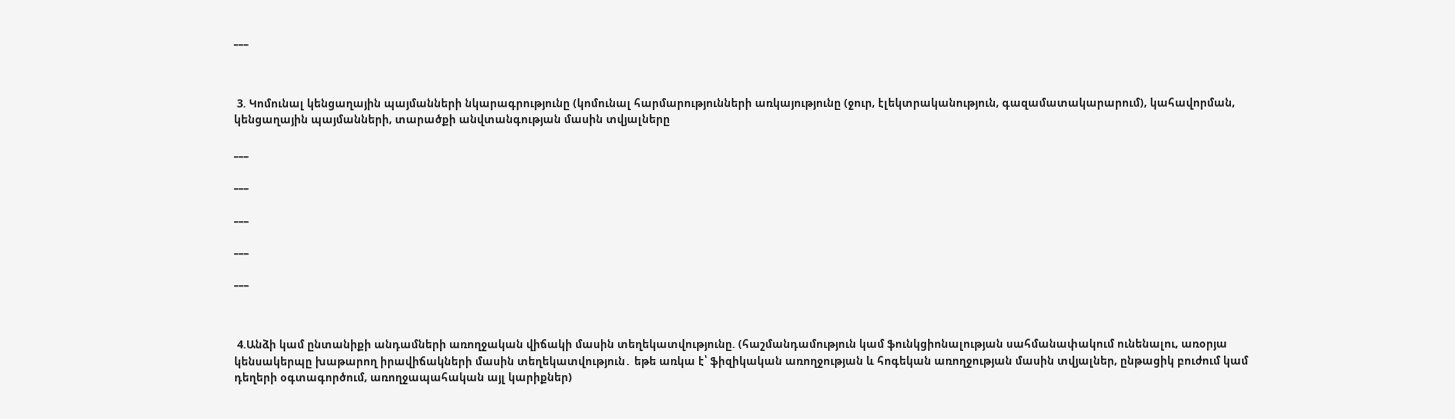___



 3. Կոմունալ կենցաղային պայմանների նկարագրությունը (կոմունալ հարմարությունների առկայությունը (ջուր, էլեկտրականություն, գազամատակարարում), կահավորման, կենցաղային պայմանների, տարածքի անվտանգության մասին տվյալները

___

___

___

___

___



 4.Անձի կամ ընտանիքի անդամների առողջական վիճակի մասին տեղեկատվությունը. (հաշմանդամություն կամ ֆունկցիոնալության սահմանափակում ունենալու, առօրյա կենսակերպը խաթարող իրավիճակների մասին տեղեկատվություն․ եթե առկա է՝ ֆիզիկական առողջության և հոգեկան առողջության մասին տվյալներ, ընթացիկ բուժում կամ դեղերի օգտագործում, առողջապահական այլ կարիքներ)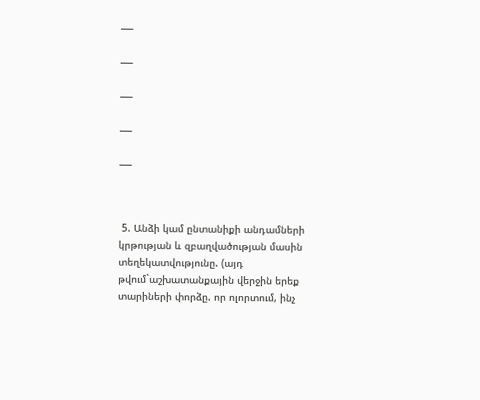___

___

___

___

___



 5. Անձի կամ ընտանիքի անդամների կրթության և զբաղվածության մասին տեղեկատվությունը. (այդ թվում`աշխատանքային վերջին երեք տարիների փորձը. որ ոլորտում, ինչ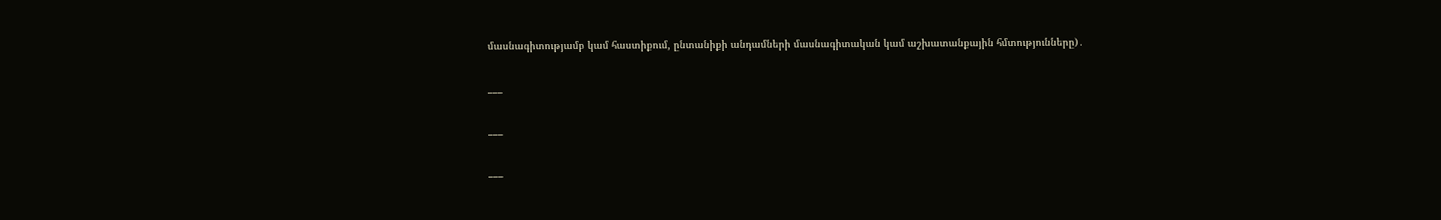մասնագիտությամբ կամ հաստիքում, ընտանիքի անդամների մասնագիտական կամ աշխատանքային հմտությունները)․

___

___

___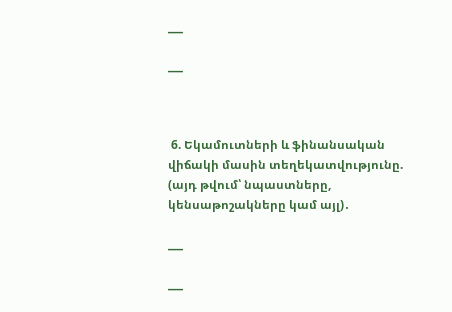___

___



 6. Եկամուտների և ֆինանսական վիճակի մասին տեղեկատվությունը. (այդ թվում՝ նպաստները, կենսաթոշակները կամ այլ)․

___

___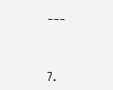___



7.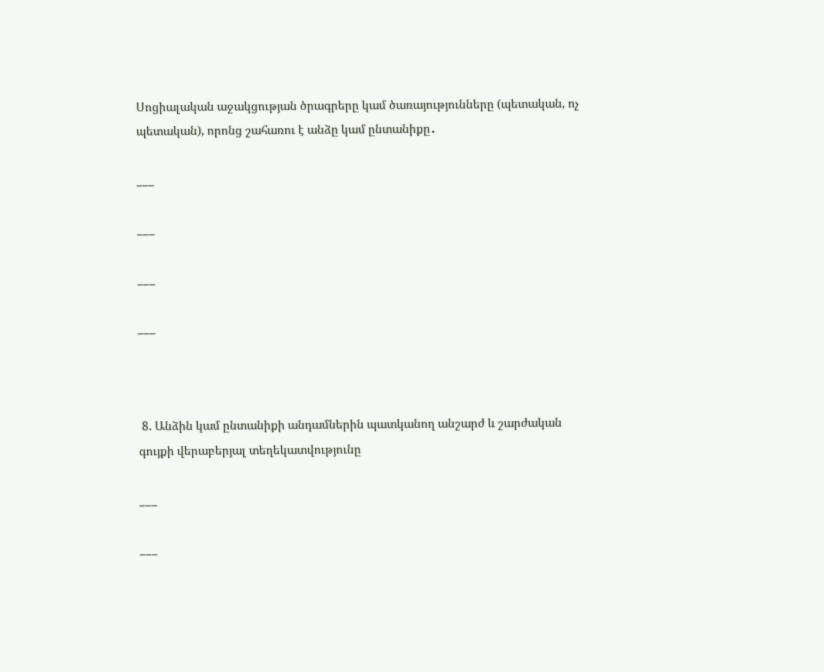Սոցիալական աջակցության ծրագրերը կամ ծառայությունները (պետական, ոչ պետական), որոնց շահառու է անձը կամ ընտանիքը․

___

___

___

___



 8. Անձին կամ ընտանիքի անդամներին պատկանող անշարժ և շարժական գույքի վերաբերյալ տեղեկատվությունը

___

___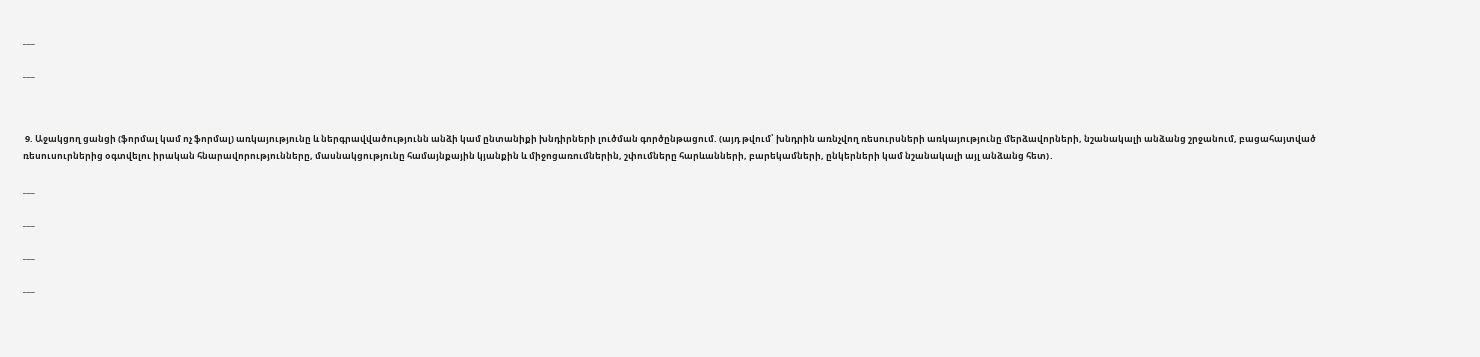___

___



 9. Աջակցող ցանցի (ֆորմալ կամ ոչ ֆորմալ) առկայությունը և ներգրավվածությունն անձի կամ ընտանիքի խնդիրների լուծման գործընթացում. (այդ թվում՝ խնդրին առնչվող ռեսուրսների առկայությունը մերձավորների, նշանակալի անձանց շրջանում, բացահայտված ռեսուսուրներից օգտվելու իրական հնարավորությունները, մասնակցությունը համայնքային կյանքին և միջոցառումներին, շփումները հարևանների, բարեկամների, ընկերների կամ նշանակալի այլ անձանց հետ)․

___

___

___

___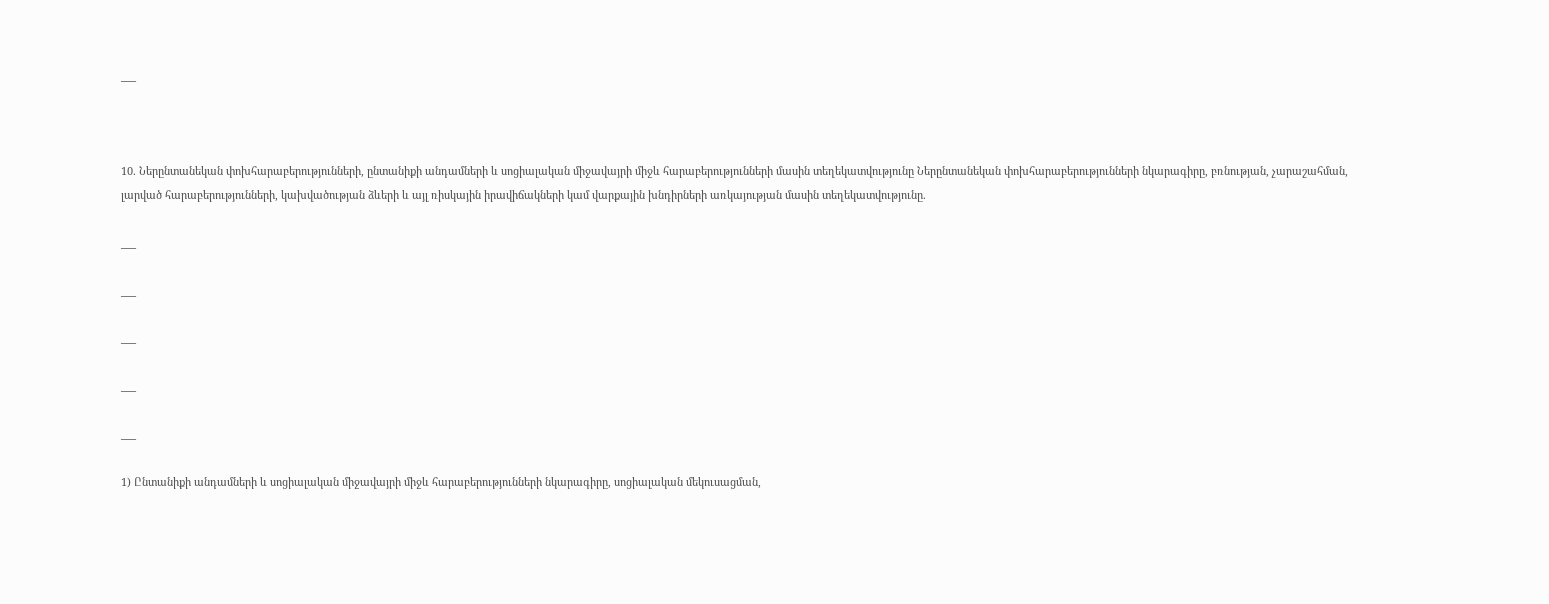___



10. Ներընտանեկան փոխհարաբերությունների, ընտանիքի անդամների և սոցիալական միջավայրի միջև հարաբերությունների մասին տեղեկատվությունը Ներընտանեկան փոխհարաբերությունների նկարագիրը, բռնության, չարաշահման, լարված հարաբերությունների, կախվածության ձևերի և այլ ռիսկային իրավիճակների կամ վարքային խնդիրների առկայության մասին տեղեկատվությունը.

___

___

___

___

___

1) Ընտանիքի անդամների և սոցիալական միջավայրի միջև հարաբերությունների նկարագիրը, սոցիալական մեկուսացման,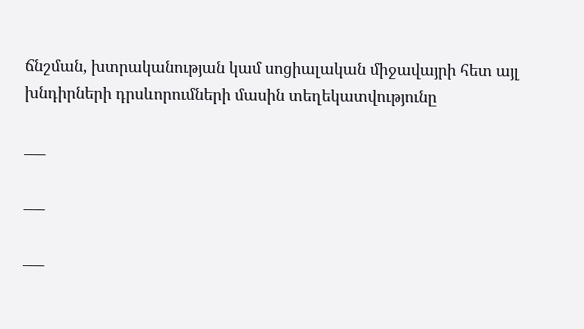ճնշման, խտրականության կամ սոցիալական միջավայրի հետ այլ խնդիրների դրսևորումների մասին տեղեկատվությունը

___

___

___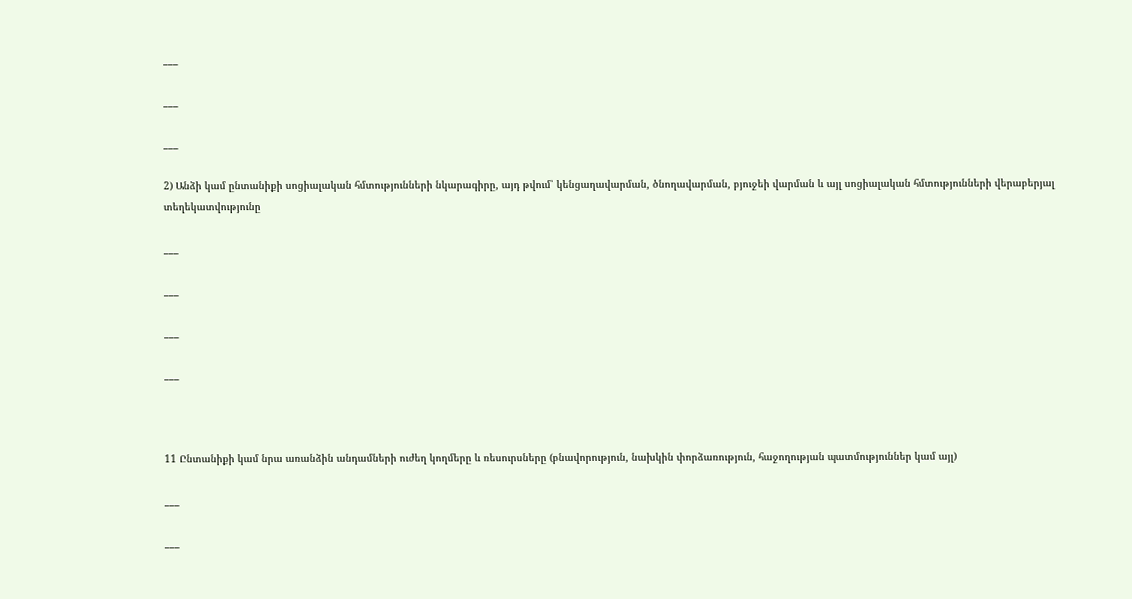___

___

___

2) Անձի կամ ընտանիքի սոցիալական հմտությունների նկարագիրը, այդ թվում՝ կենցաղավարման, ծնողավարման, բյուջեի վարման և այլ սոցիալական հմտությունների վերաբերյալ տեղեկատվությունը

___

___

___

___



11 Ընտանիքի կամ նրա առանձին անդամների ուժեղ կողմերը և ռեսուրսները (բնավորություն, նախկին փորձառություն, հաջողության պատմություններ կամ այլ)

___

___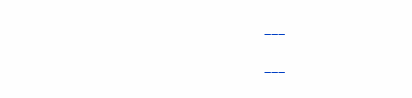___

___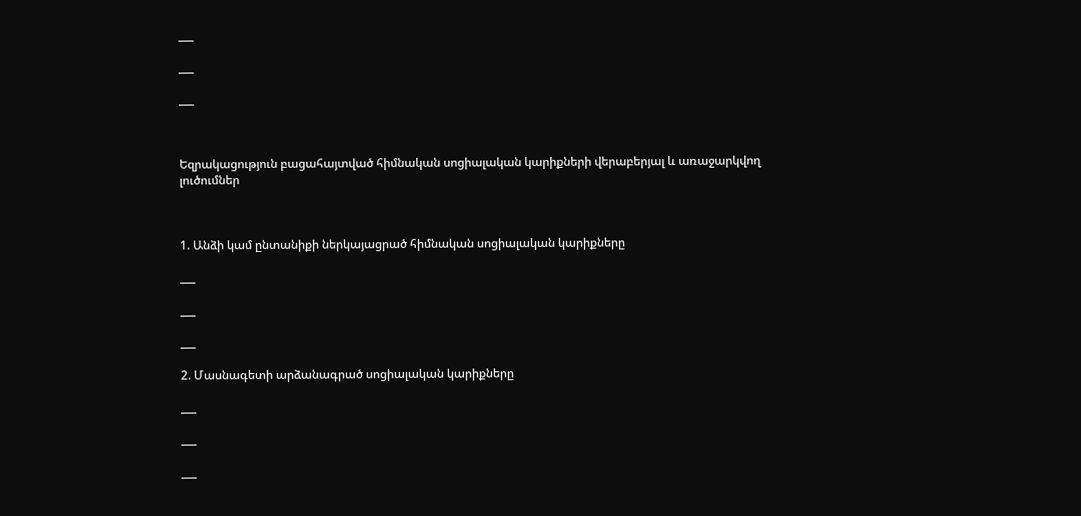___

___

___



Եզրակացություն բացահայտված հիմնական սոցիալական կարիքների վերաբերյալ և առաջարկվող լուծումներ



1. Անձի կամ ընտանիքի ներկայացրած հիմնական սոցիալական կարիքները

___

___

___

2. Մասնագետի արձանագրած սոցիալական կարիքները

___

___

___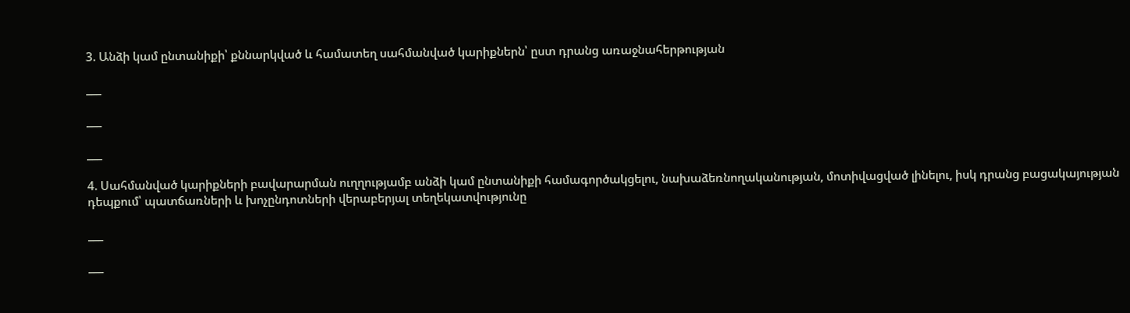3. Անձի կամ ընտանիքի՝ քննարկված և համատեղ սահմանված կարիքներն՝ ըստ դրանց առաջնահերթության

___

___

___

4. Սահմանված կարիքների բավարարման ուղղությամբ անձի կամ ընտանիքի համագործակցելու, նախաձեռնողականության, մոտիվացված լինելու, իսկ դրանց բացակայության դեպքում՝ պատճառների և խոչընդոտների վերաբերյալ տեղեկատվությունը

___

___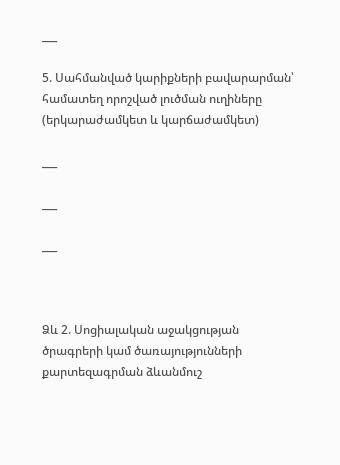___

5. Սահմանված կարիքների բավարարման՝ համատեղ որոշված լուծման ուղիները (երկարաժամկետ և կարճաժամկետ)

___

___

___



Ձև 2. Սոցիալական աջակցության ծրագրերի կամ ծառայությունների քարտեզագրման ձևանմուշ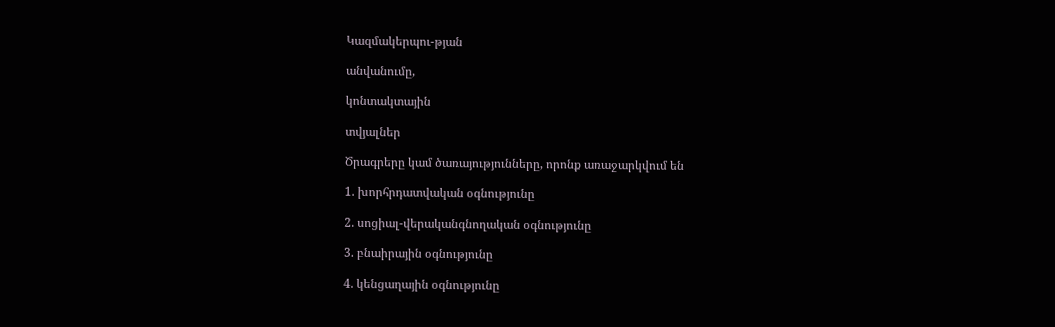Կազմակերպու-թյան

անվանումը,

կոնտակտային

տվյալներ

Ծրագրերը կամ ծառայությունները, որոնք առաջարկվում են

1. խորհրդատվական օգնությունը

2. սոցիալ-վերականգնողական օգնությունը

3. բնաիրային օգնությունը

4. կենցաղային օգնությունը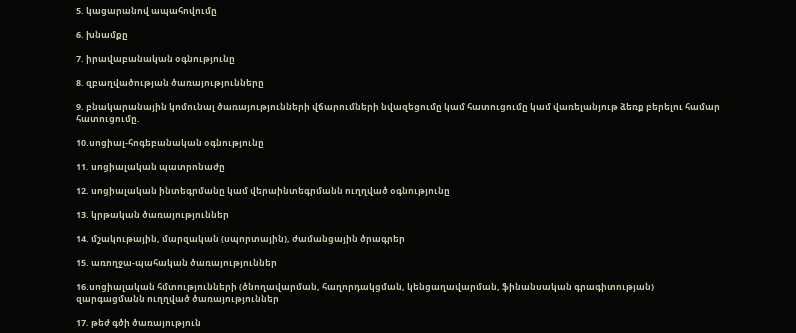5. կացարանով ապահովումը

6. խնամքը

7. իրավաբանական օգնությունը

8. զբաղվածության ծառայությունները

9. բնակարանային կոմունալ ծառայությունների վճարումների նվազեցումը կամ հատուցումը կամ վառելանյութ ձեռք բերելու համար հատուցումը.

10.սոցիալ-հոգեբանական օգնությունը

11. սոցիալական պատրոնաժը

12. սոցիալական ինտեգրմանը կամ վերաինտեգրմանն ուղղված օգնությունը

13. կրթական ծառայություններ

14. մշակութային, մարզական (սպորտային), ժամանցային ծրագրեր

15. առողջա-պահական ծառայություններ

16.սոցիալական հմտությունների (ծնողավարման, հաղորդակցման, կենցաղավարման, ֆինանսական գրագիտության) զարգացմանն ուղղված ծառայություններ

17. թեժ գծի ծառայություն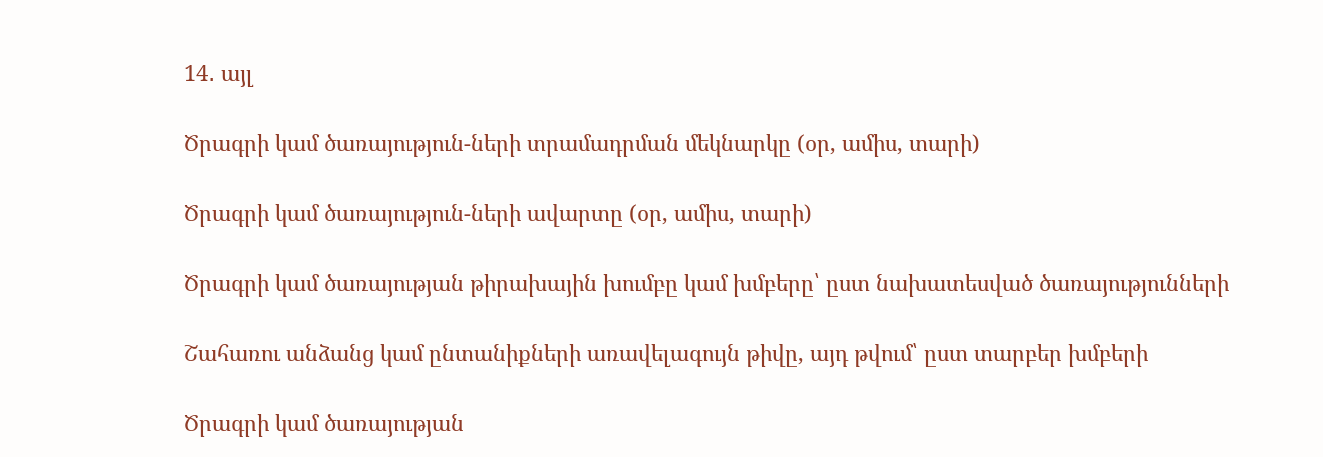14․ այլ

Ծրագրի կամ ծառայություն-ների տրամադրման մեկնարկը (օր, ամիս, տարի)

Ծրագրի կամ ծառայություն-ների ավարտը (օր, ամիս, տարի)

Ծրագրի կամ ծառայության թիրախային խումբը կամ խմբերը՝ ըստ նախատեսված ծառայությունների

Շահառու անձանց կամ ընտանիքների առավելագույն թիվը, այդ թվում՝ ըստ տարբեր խմբերի

Ծրագրի կամ ծառայության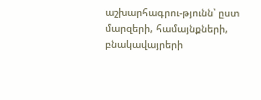աշխարհագրու-թյունն՝ ըստ մարզերի, համայնքների, բնակավայրերի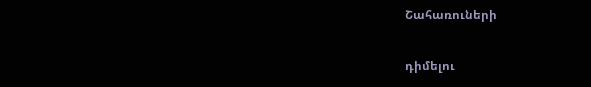Շահառուների

դիմելու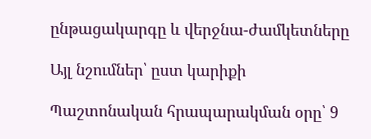ընթացակարգը և վերջնա-ժամկետները

Այլ նշումներ՝ ըստ կարիքի

Պաշտոնական հրապարակման օրը՝ 9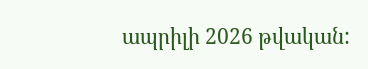ապրիլի 2026 թվական: